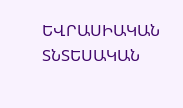ԵՎՐԱՍԻԱԿԱՆ ՏՆՏԵՍԱԿԱՆ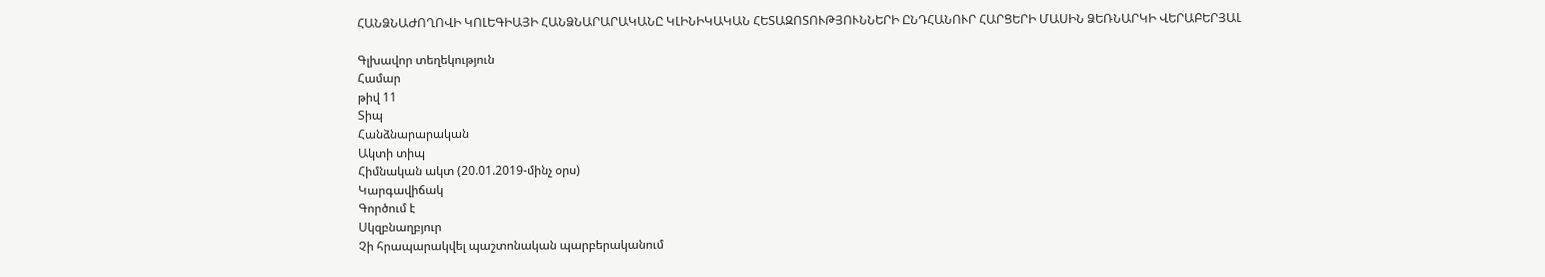ՀԱՆՁՆԱԺՈՂՈՎԻ ԿՈԼԵԳԻԱՅԻ ՀԱՆՁՆԱՐԱՐԱԿԱՆԸ ԿԼԻՆԻԿԱԿԱՆ ՀԵՏԱԶՈՏՈՒԹՅՈՒՆՆԵՐԻ ԸՆԴՀԱՆՈՒՐ ՀԱՐՑԵՐԻ ՄԱՍԻՆ ՁԵՌՆԱՐԿԻ ՎԵՐԱԲԵՐՅԱԼ

Գլխավոր տեղեկություն
Համար
թիվ 11
Տիպ
Հանձնարարական
Ակտի տիպ
Հիմնական ակտ (20.01.2019-մինչ օրս)
Կարգավիճակ
Գործում է
Սկզբնաղբյուր
Չի հրապարակվել պաշտոնական պարբերականում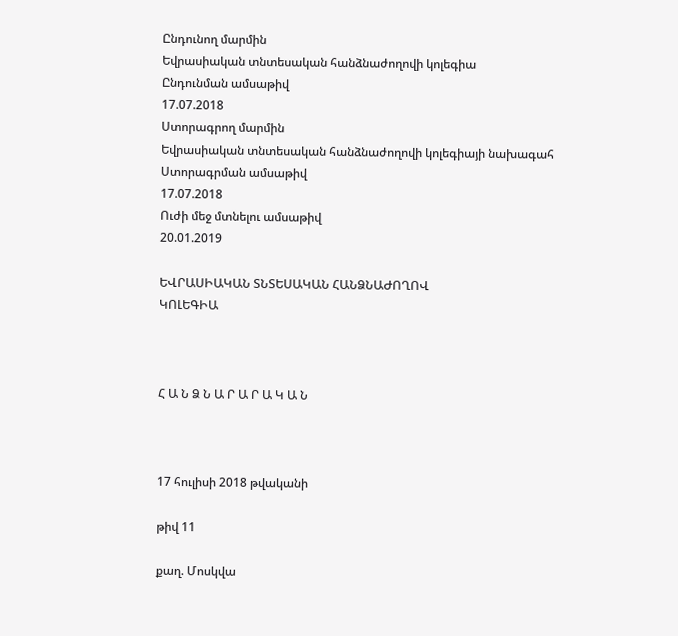Ընդունող մարմին
Եվրասիական տնտեսական հանձնաժողովի կոլեգիա
Ընդունման ամսաթիվ
17.07.2018
Ստորագրող մարմին
Եվրասիական տնտեսական հանձնաժողովի կոլեգիայի նախագահ
Ստորագրման ամսաթիվ
17.07.2018
Ուժի մեջ մտնելու ամսաթիվ
20.01.2019

ԵՎՐԱՍԻԱԿԱՆ ՏՆՏԵՍԱԿԱՆ ՀԱՆՁՆԱԺՈՂՈՎ
ԿՈԼԵԳԻԱ



Հ Ա Ն Ձ Ն Ա Ր Ա Ր Ա Կ Ա Ն



17 հուլիսի 2018 թվականի

թիվ 11

քաղ. Մոսկվա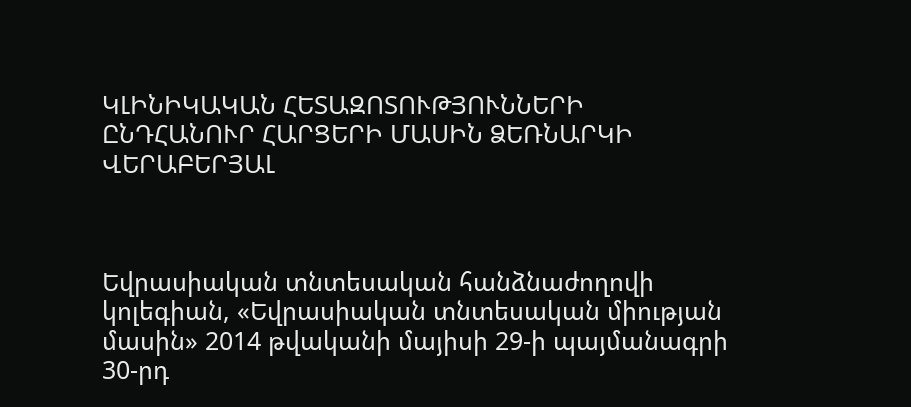ԿԼԻՆԻԿԱԿԱՆ ՀԵՏԱԶՈՏՈՒԹՅՈՒՆՆԵՐԻ ԸՆԴՀԱՆՈՒՐ ՀԱՐՑԵՐԻ ՄԱՍԻՆ ՁԵՌՆԱՐԿԻ ՎԵՐԱԲԵՐՅԱԼ



Եվրասիական տնտեսական հանձնաժողովի կոլեգիան, «Եվրասիական տնտեսական միության մասին» 2014 թվականի մայիսի 29-ի պայմանագրի 30-րդ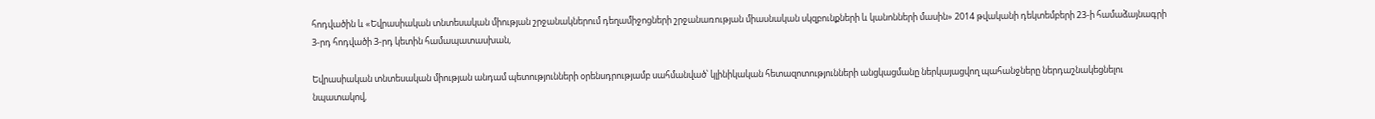հոդվածին և «Եվրասիական տնտեսական միության շրջանակներում դեղամիջոցների շրջանառության միասնական սկզբունքների և կանոնների մասին» 2014 թվականի դեկտեմբերի 23-ի համաձայնագրի 3-րդ հոդվածի 3-րդ կետին համապատասխան,

Եվրասիական տնտեսական միության անդամ պետությունների օրենսդրությամբ սահմանված՝ կլինիկական հետազոտությունների անցկացմանը ներկայացվող պահանջները ներդաշնակեցնելու նպատակով,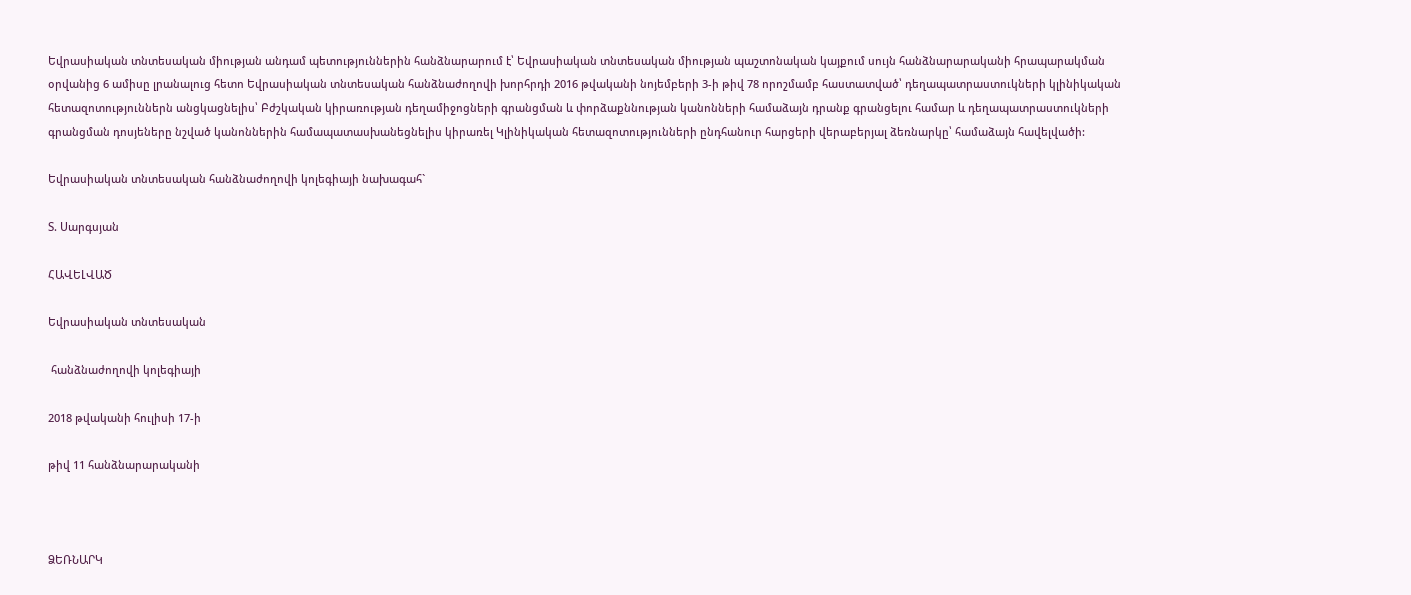Եվրասիական տնտեսական միության անդամ պետություններին հանձնարարում է՝ Եվրասիական տնտեսական միության պաշտոնական կայքում սույն հանձնարարականի հրապարակման օրվանից 6 ամիսը լրանալուց հետո Եվրասիական տնտեսական հանձնաժողովի խորհրդի 2016 թվականի նոյեմբերի 3-ի թիվ 78 որոշմամբ հաստատված՝ դեղապատրաստուկների կլինիկական հետազոտություններն անցկացնելիս՝ Բժշկական կիրառության դեղամիջոցների գրանցման և փորձաքննության կանոնների համաձայն դրանք գրանցելու համար և դեղապատրաստուկների գրանցման դոսյեները նշված կանոններին համապատասխանեցնելիս կիրառել Կլինիկական հետազոտությունների ընդհանուր հարցերի վերաբերյալ ձեռնարկը՝ համաձայն հավելվածի:

Եվրասիական տնտեսական հանձնաժողովի կոլեգիայի նախագահ`

Տ. Սարգսյան

ՀԱՎԵԼՎԱԾ

Եվրասիական տնտեսական

 հանձնաժողովի կոլեգիայի

2018 թվականի հուլիսի 17-ի

թիվ 11 հանձնարարականի



ՁԵՌՆԱՐԿ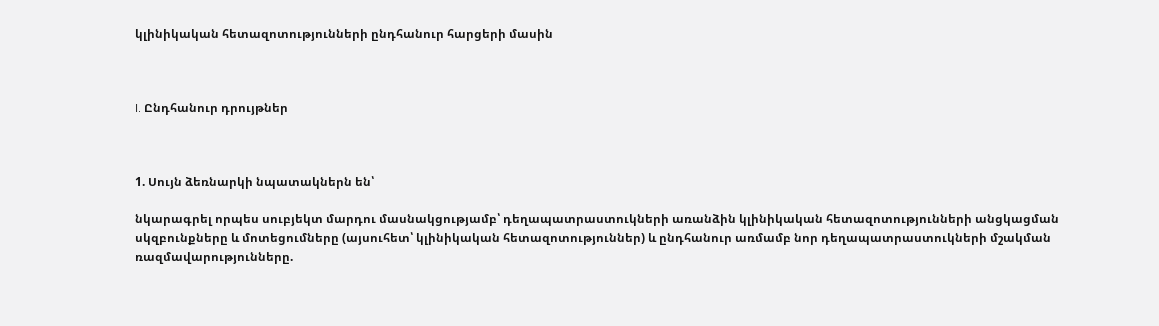կլինիկական հետազոտությունների ընդհանուր հարցերի մասին



I. Ընդհանուր դրույթներ



1. Սույն ձեռնարկի նպատակներն են՝

նկարագրել որպես սուբյեկտ մարդու մասնակցությամբ՝ դեղապատրաստուկների առանձին կլինիկական հետազոտությունների անցկացման սկզբունքները և մոտեցումները (այսուհետ՝ կլինիկական հետազոտություններ) և ընդհանուր առմամբ նոր դեղապատրաստուկների մշակման ռազմավարությունները.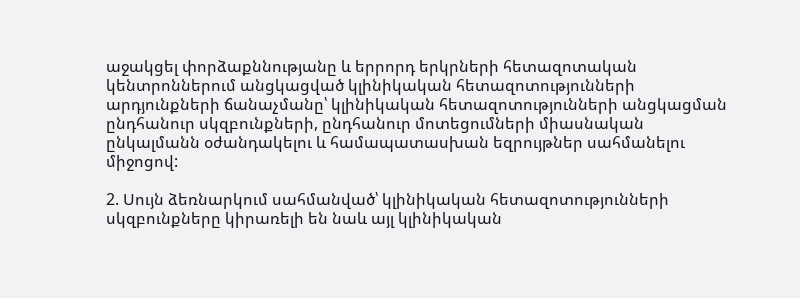աջակցել փորձաքննությանը և երրորդ երկրների հետազոտական կենտրոններում անցկացված կլինիկական հետազոտությունների արդյունքների ճանաչմանը՝ կլինիկական հետազոտությունների անցկացման ընդհանուր սկզբունքների, ընդհանուր մոտեցումների միասնական ընկալմանն օժանդակելու և համապատասխան եզրույթներ սահմանելու միջոցով:

2. Սույն ձեռնարկում սահմանված՝ կլինիկական հետազոտությունների սկզբունքները կիրառելի են նաև այլ կլինիկական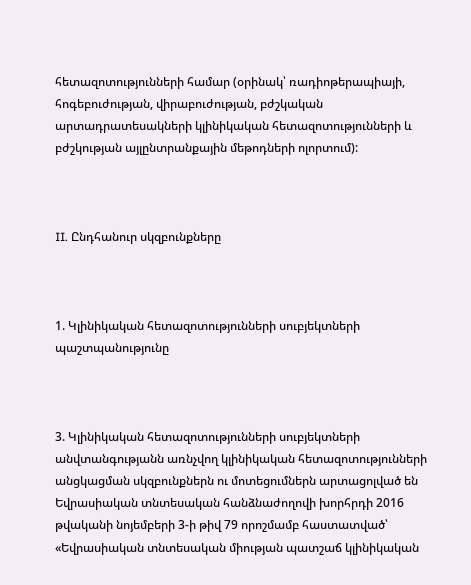հետազոտությունների համար (օրինակ՝ ռադիոթերապիայի, հոգեբուժության, վիրաբուժության, բժշկական արտադրատեսակների կլինիկական հետազոտությունների և բժշկության այլընտրանքային մեթոդների ոլորտում):



II. Ընդհանուր սկզբունքները



1. Կլինիկական հետազոտությունների սուբյեկտների պաշտպանությունը



3. Կլինիկական հետազոտությունների սուբյեկտների անվտանգությանն առնչվող կլինիկական հետազոտությունների անցկացման սկզբունքներն ու մոտեցումներն արտացոլված են Եվրասիական տնտեսական հանձնաժողովի խորհրդի 2016 թվականի նոյեմբերի 3-ի թիվ 79 որոշմամբ հաստատված՝ «Եվրասիական տնտեսական միության պատշաճ կլինիկական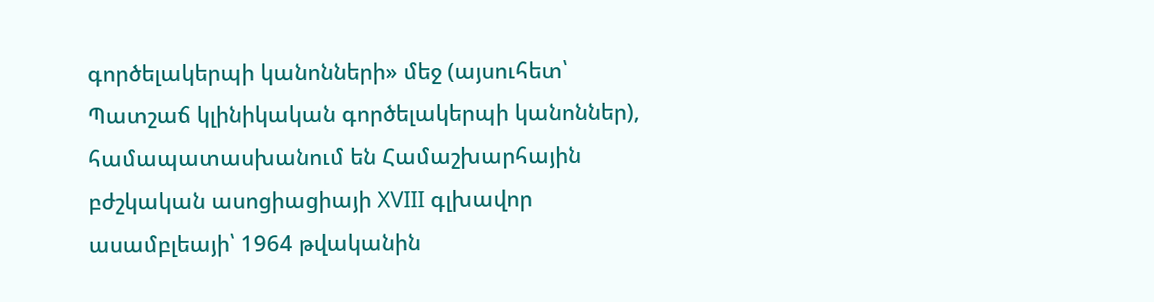գործելակերպի կանոնների» մեջ (այսուհետ՝ Պատշաճ կլինիկական գործելակերպի կանոններ), համապատասխանում են Համաշխարհային բժշկական ասոցիացիայի XVIII գլխավոր ասամբլեայի՝ 1964 թվականին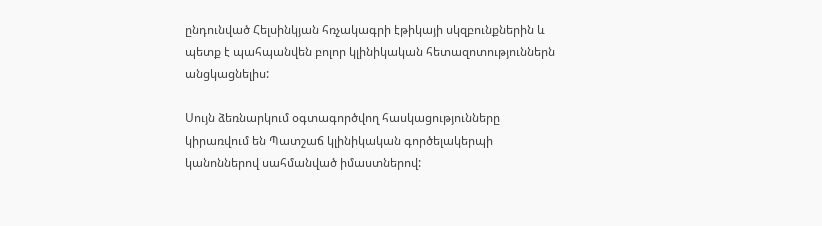ընդունված Հելսինկյան հռչակագրի էթիկայի սկզբունքներին և պետք է պահպանվեն բոլոր կլինիկական հետազոտություններն անցկացնելիս:

Սույն ձեռնարկում օգտագործվող հասկացությունները կիրառվում են Պատշաճ կլինիկական գործելակերպի կանոններով սահմանված իմաստներով: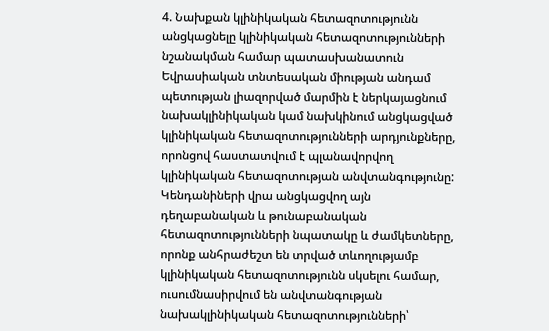4. Նախքան կլինիկական հետազոտությունն անցկացնելը կլինիկական հետազոտությունների նշանակման համար պատասխանատուն Եվրասիական տնտեսական միության անդամ պետության լիազորված մարմին է ներկայացնում նախակլինիկական կամ նախկինում անցկացված կլինիկական հետազոտությունների արդյունքները, որոնցով հաստատվում է պլանավորվող կլինիկական հետազոտության անվտանգությունը: Կենդանիների վրա անցկացվող այն դեղաբանական և թունաբանական հետազոտությունների նպատակը և ժամկետները, որոնք անհրաժեշտ են տրված տևողությամբ կլինիկական հետազոտությունն սկսելու համար, ուսումնասիրվում են անվտանգության նախակլինիկական հետազոտությունների՝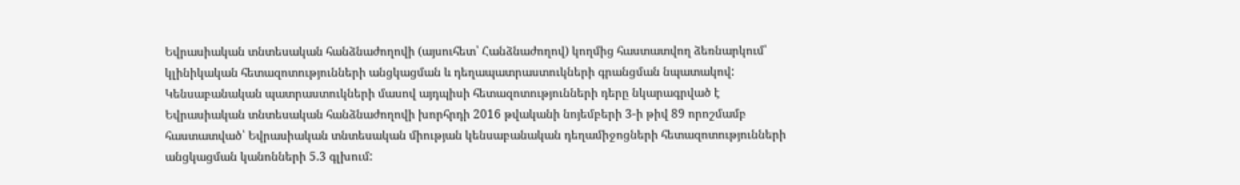Եվրասիական տնտեսական հանձնաժողովի (այսուհետ՝ Հանձնաժողով) կողմից հաստատվող ձեռնարկում՝ կլինիկական հետազոտությունների անցկացման և դեղապատրաստուկների գրանցման նպատակով: Կենսաբանական պատրաստուկների մասով այդպիսի հետազոտությունների դերը նկարագրված է Եվրասիական տնտեսական հանձնաժողովի խորհրդի 2016 թվականի նոյեմբերի 3-ի թիվ 89 որոշմամբ հաստատված՝ Եվրասիական տնտեսական միության կենսաբանական դեղամիջոցների հետազոտությունների անցկացման կանոնների 5.3 գլխում: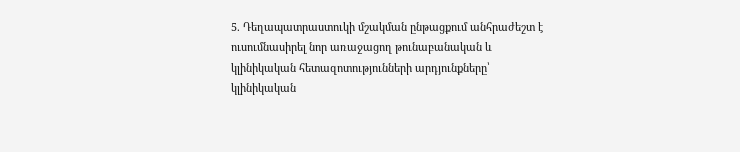5. Դեղապատրաստուկի մշակման ընթացքում անհրաժեշտ է ուսումնասիրել նոր առաջացող թունաբանական և կլինիկական հետազոտությունների արդյունքները՝ կլինիկական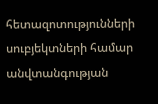հետազոտությունների սուբյեկտների համար անվտանգության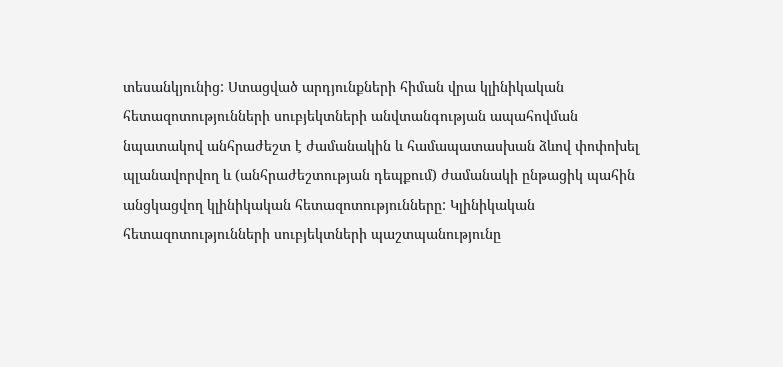տեսանկյունից: Ստացված արդյունքների հիման վրա կլինիկական հետազոտությունների սուբյեկտների անվտանգության ապահովման նպատակով անհրաժեշտ է ժամանակին և համապատասխան ձևով փոփոխել պլանավորվող և (անհրաժեշտության դեպքում) ժամանակի ընթացիկ պահին անցկացվող կլինիկական հետազոտությունները: Կլինիկական հետազոտությունների սուբյեկտների պաշտպանությունը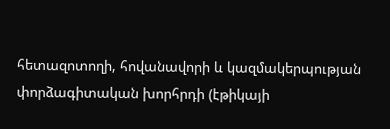հետազոտողի, հովանավորի և կազմակերպության փորձագիտական խորհրդի (էթիկայի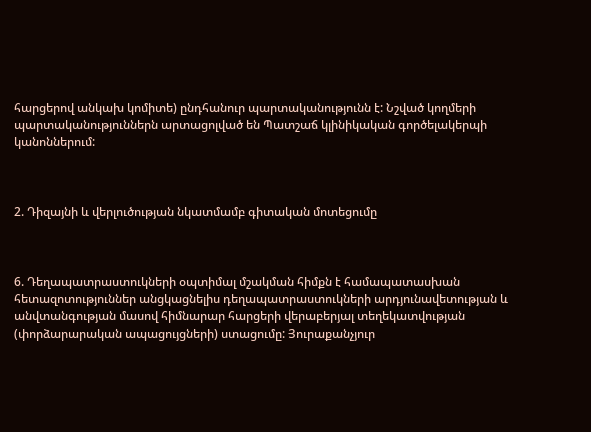հարցերով անկախ կոմիտե) ընդհանուր պարտականությունն է: Նշված կողմերի պարտականություններն արտացոլված են Պատշաճ կլինիկական գործելակերպի կանոններում:



2. Դիզայնի և վերլուծության նկատմամբ գիտական մոտեցումը



6. Դեղապատրաստուկների օպտիմալ մշակման հիմքն է համապատասխան հետազոտություններ անցկացնելիս դեղապատրաստուկների արդյունավետության և անվտանգության մասով հիմնարար հարցերի վերաբերյալ տեղեկատվության (փորձարարական ապացույցների) ստացումը: Յուրաքանչյուր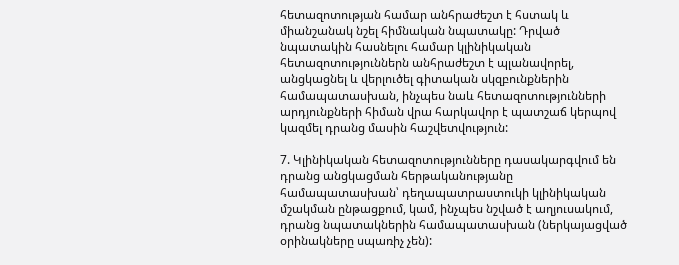հետազոտության համար անհրաժեշտ է հստակ և միանշանակ նշել հիմնական նպատակը: Դրված նպատակին հասնելու համար կլինիկական հետազոտություններն անհրաժեշտ է պլանավորել, անցկացնել և վերլուծել գիտական սկզբունքներին համապատասխան, ինչպես նաև հետազոտությունների արդյունքների հիման վրա հարկավոր է պատշաճ կերպով կազմել դրանց մասին հաշվետվություն:

7. Կլինիկական հետազոտությունները դասակարգվում են դրանց անցկացման հերթականությանը համապատասխան՝ դեղապատրաստուկի կլինիկական մշակման ընթացքում, կամ, ինչպես նշված է աղյուսակում, դրանց նպատակներին համապատասխան (ներկայացված օրինակները սպառիչ չեն):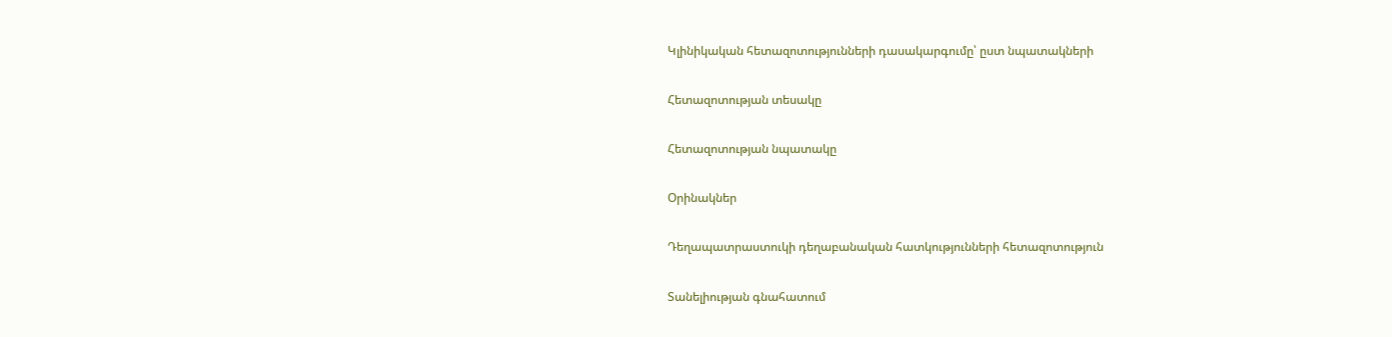Կլինիկական հետազոտությունների դասակարգումը՝ ըստ նպատակների

Հետազոտության տեսակը

Հետազոտության նպատակը

Օրինակներ

Դեղապատրաստուկի դեղաբանական հատկությունների հետազոտություն

Տանելիության գնահատում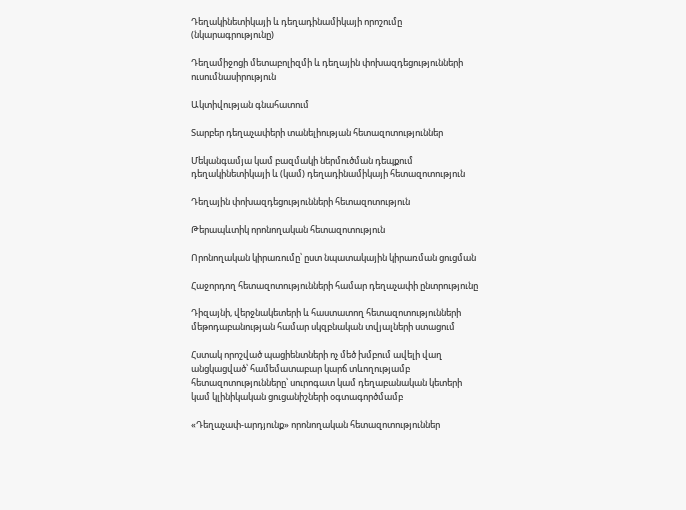Դեղակինետիկայի և դեղադինամիկայի որոշումը (նկարագրությունը)

Դեղամիջոցի մետաբոլիզմի և դեղային փոխազդեցությունների ուսումնասիրություն

Ակտիվության գնահատում

Տարբեր դեղաչափերի տանելիության հետազոտություններ

Մեկանգամյա կամ բազմակի ներմուծման դեպքում դեղակինետիկայի և (կամ) դեղադինամիկայի հետազոտություն

Դեղային փոխազդեցությունների հետազոտություն

Թերապևտիկ որոնողական հետազոտություն

Որոնողական կիրառումը՝ ըստ նպատակային կիրառման ցուցման

Հաջորդող հետազոտությունների համար դեղաչափի ընտրությունը

Դիզայնի, վերջնակետերի և հաստատող հետազոտությունների մեթոդաբանության համար սկզբնական տվյալների ստացում

Հստակ որոշված պացիենտների ոչ մեծ խմբում ավելի վաղ անցկացված՝ համեմատաբար կարճ տևողությամբ հետազոտությունները՝ սուրոգատ կամ դեղաբանական կետերի կամ կլինիկական ցուցանիշների օգտագործմամբ

«Դեղաչափ-արդյունք» որոնողական հետազոտություններ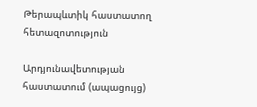Թերապևտիկ հաստատող հետազոտություն

Արդյունավետության հաստատում (ապացույց)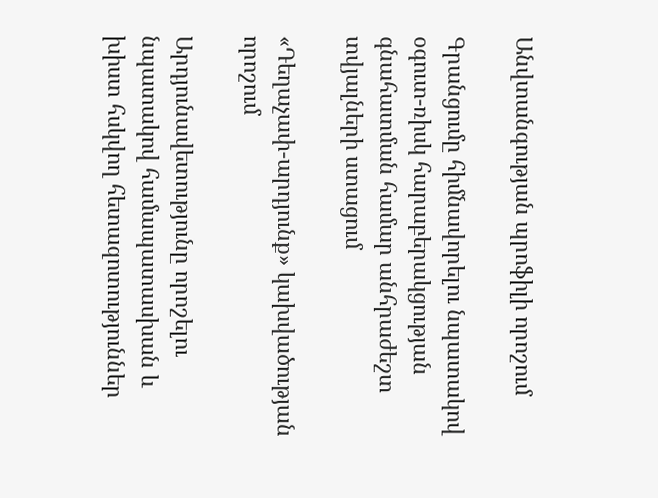Անվտանգության պրոֆիլի որոշում

Գրանցումը հիմնավորելու նպատակով օգուտ-ռիսկ հարաբերակցության գնահատման համար անհրաժեշտ տվյալների ստացում

«Դեղաչափ-արդյունք» կախվածության որոշում

Արդյունավետությունը որոշելու նպատակով համապատասխան և խիստ հսկվող հետազոտություններ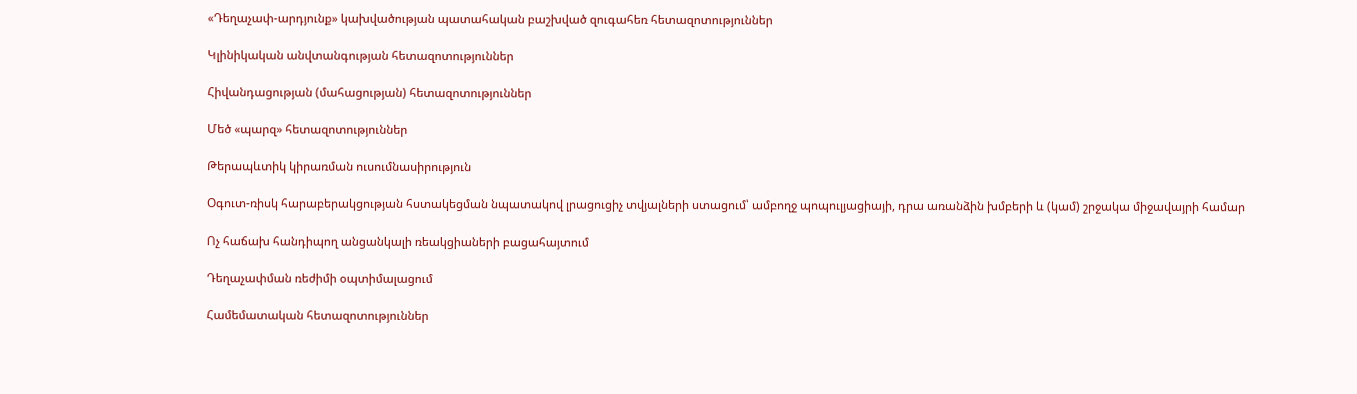«Դեղաչափ-արդյունք» կախվածության պատահական բաշխված զուգահեռ հետազոտություններ

Կլինիկական անվտանգության հետազոտություններ

Հիվանդացության (մահացության) հետազոտություններ

Մեծ «պարզ» հետազոտություններ

Թերապևտիկ կիրառման ուսումնասիրություն

Օգուտ-ռիսկ հարաբերակցության հստակեցման նպատակով լրացուցիչ տվյալների ստացում՝ ամբողջ պոպուլյացիայի, դրա առանձին խմբերի և (կամ) շրջակա միջավայրի համար

Ոչ հաճախ հանդիպող անցանկալի ռեակցիաների բացահայտում

Դեղաչափման ռեժիմի օպտիմալացում

Համեմատական հետազոտություններ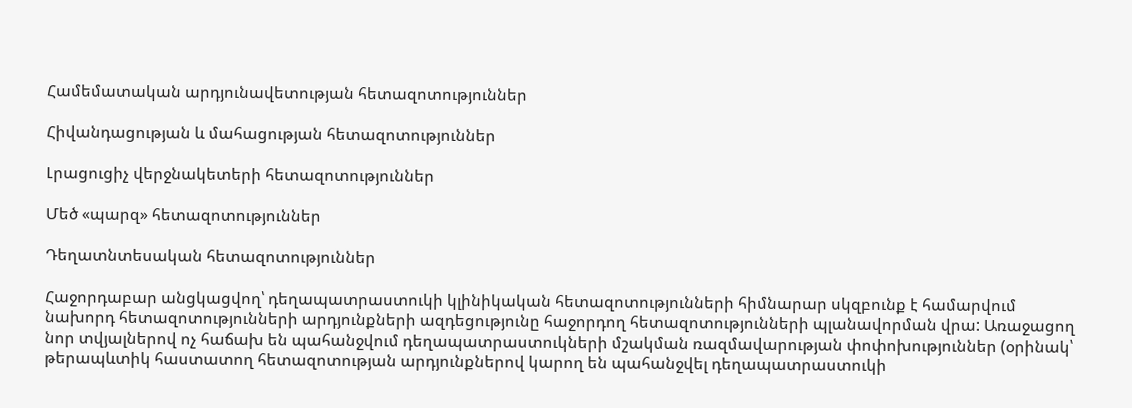Համեմատական արդյունավետության հետազոտություններ

Հիվանդացության և մահացության հետազոտություններ

Լրացուցիչ վերջնակետերի հետազոտություններ

Մեծ «պարզ» հետազոտություններ

Դեղատնտեսական հետազոտություններ

Հաջորդաբար անցկացվող՝ դեղապատրաստուկի կլինիկական հետազոտությունների հիմնարար սկզբունք է համարվում նախորդ հետազոտությունների արդյունքների ազդեցությունը հաջորդող հետազոտությունների պլանավորման վրա: Առաջացող նոր տվյալներով ոչ հաճախ են պահանջվում դեղապատրաստուկների մշակման ռազմավարության փոփոխություններ (օրինակ՝ թերապևտիկ հաստատող հետազոտության արդյունքներով կարող են պահանջվել դեղապատրաստուկի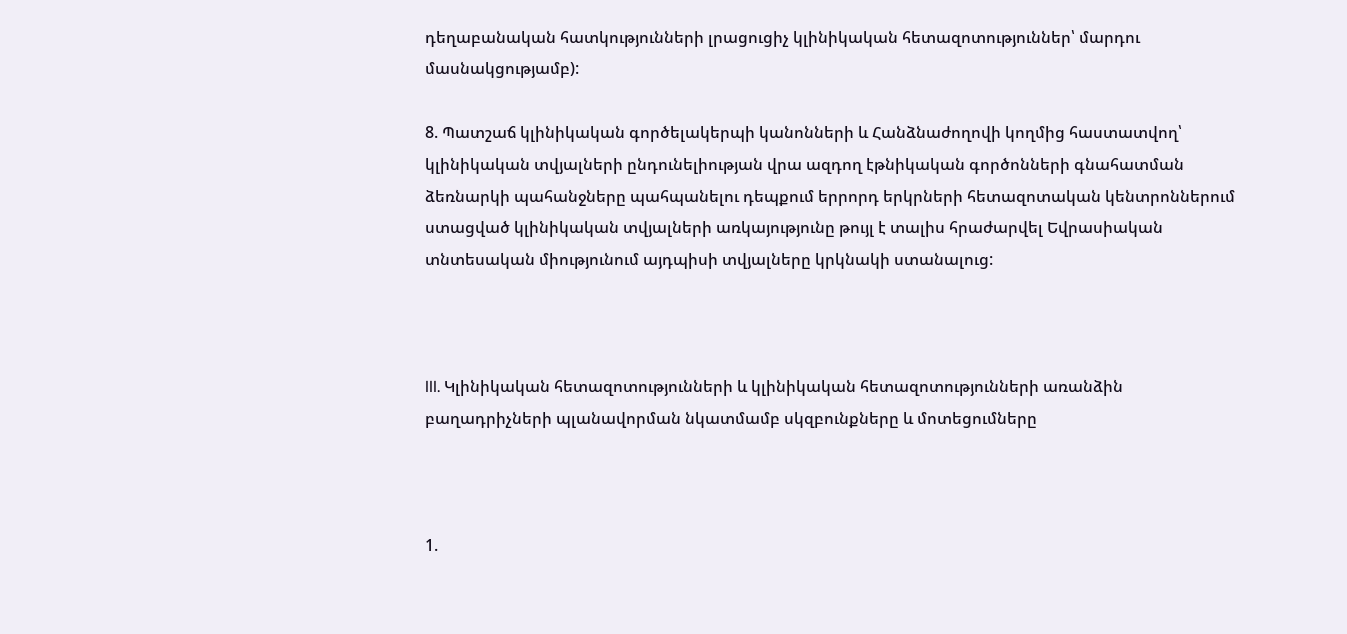դեղաբանական հատկությունների լրացուցիչ կլինիկական հետազոտություններ՝ մարդու մասնակցությամբ):

8. Պատշաճ կլինիկական գործելակերպի կանոնների և Հանձնաժողովի կողմից հաստատվող՝ կլինիկական տվյալների ընդունելիության վրա ազդող էթնիկական գործոնների գնահատման ձեռնարկի պահանջները պահպանելու դեպքում երրորդ երկրների հետազոտական կենտրոններում ստացված կլինիկական տվյալների առկայությունը թույլ է տալիս հրաժարվել Եվրասիական տնտեսական միությունում այդպիսի տվյալները կրկնակի ստանալուց:



III. Կլինիկական հետազոտությունների և կլինիկական հետազոտությունների առանձին բաղադրիչների պլանավորման նկատմամբ սկզբունքները և մոտեցումները



1.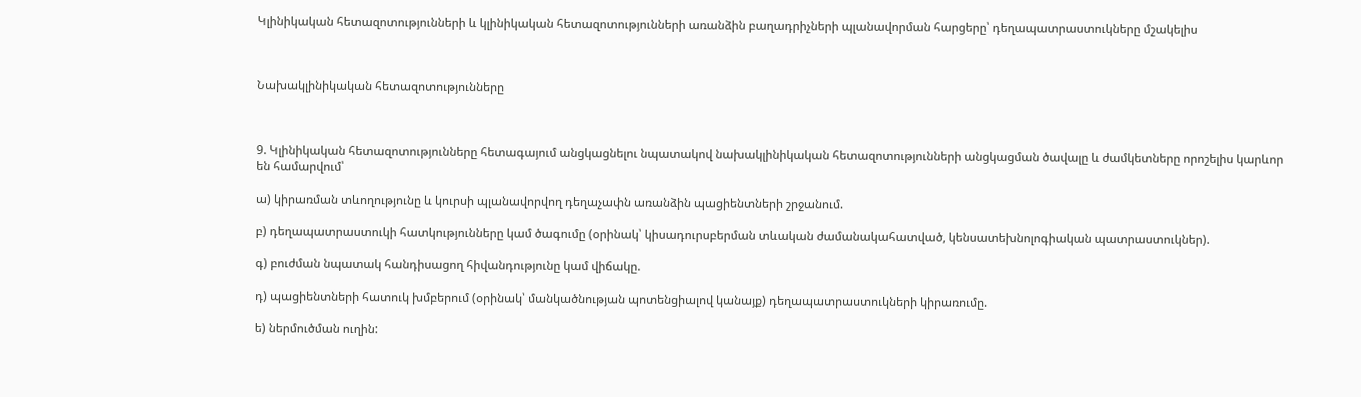Կլինիկական հետազոտությունների և կլինիկական հետազոտությունների առանձին բաղադրիչների պլանավորման հարցերը՝ դեղապատրաստուկները մշակելիս



Նախակլինիկական հետազոտությունները



9. Կլինիկական հետազոտությունները հետագայում անցկացնելու նպատակով նախակլինիկական հետազոտությունների անցկացման ծավալը և ժամկետները որոշելիս կարևոր են համարվում՝

ա) կիրառման տևողությունը և կուրսի պլանավորվող դեղաչափն առանձին պացիենտների շրջանում.

բ) դեղապատրաստուկի հատկությունները կամ ծագումը (օրինակ՝ կիսադուրսբերման տևական ժամանակահատված, կենսատեխնոլոգիական պատրաստուկներ).

գ) բուժման նպատակ հանդիսացող հիվանդությունը կամ վիճակը.

դ) պացիենտների հատուկ խմբերում (օրինակ՝ մանկածնության պոտենցիալով կանայք) դեղապատրաստուկների կիրառումը.

ե) ներմուծման ուղին: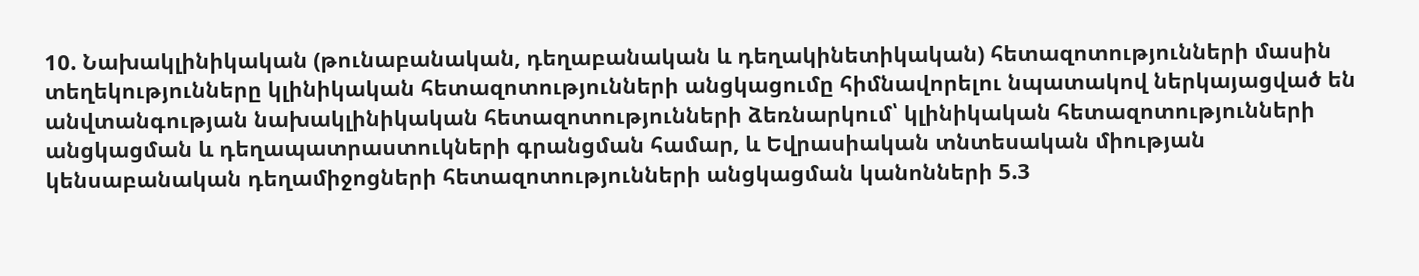10. Նախակլինիկական (թունաբանական, դեղաբանական և դեղակինետիկական) հետազոտությունների մասին տեղեկությունները կլինիկական հետազոտությունների անցկացումը հիմնավորելու նպատակով ներկայացված են անվտանգության նախակլինիկական հետազոտությունների ձեռնարկում՝ կլինիկական հետազոտությունների անցկացման և դեղապատրաստուկների գրանցման համար, և Եվրասիական տնտեսական միության կենսաբանական դեղամիջոցների հետազոտությունների անցկացման կանոնների 5.3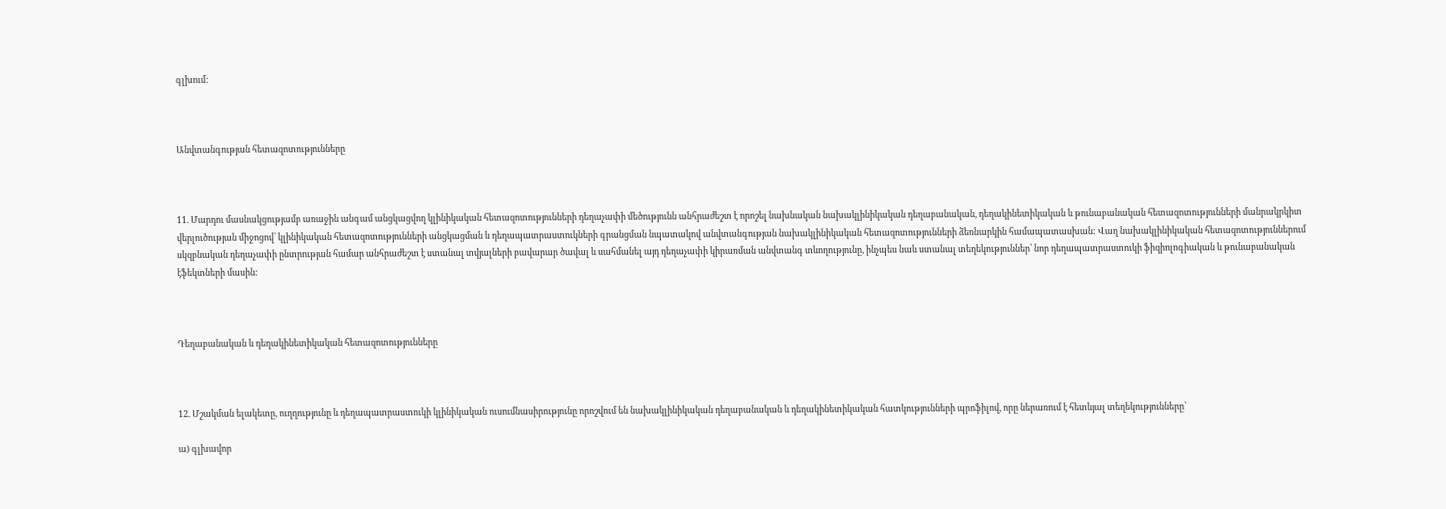գլխում:



Անվտանգության հետազոտությունները



11. Մարդու մասնակցությամբ առաջին անգամ անցկացվող կլինիկական հետազոտությունների դեղաչափի մեծությունն անհրաժեշտ է որոշել նախնական նախակլինիկական դեղաբանական, դեղակինետիկական և թունաբանական հետազոտությունների մանրակրկիտ վերլուծության միջոցով՝ կլինիկական հետազոտությունների անցկացման և դեղապատրաստուկների գրանցման նպատակով անվտանգության նախակլինիկական հետազոտությունների ձեռնարկին համապատասխան: Վաղ նախակլինիկական հետազոտություններում սկզբնական դեղաչափի ընտրության համար անհրաժեշտ է ստանալ տվյալների բավարար ծավալ և սահմանել այդ դեղաչափի կիրառման անվտանգ տևողությունը, ինչպես նաև ստանալ տեղեկություններ՝ նոր դեղապատրաստուկի ֆիզիոլոգիական և թունաբանական էֆեկտների մասին:



Դեղաբանական և դեղակինետիկական հետազոտությունները



12. Մշակման ելակետը, ուղղությունը և դեղապատրաստուկի կլինիկական ուսումնասիրությունը որոշվում են նախակլինիկական դեղաբանական և դեղակինետիկական հատկությունների պրոֆիլով, որը ներառում է հետևյալ տեղեկությունները՝

ա) գլխավոր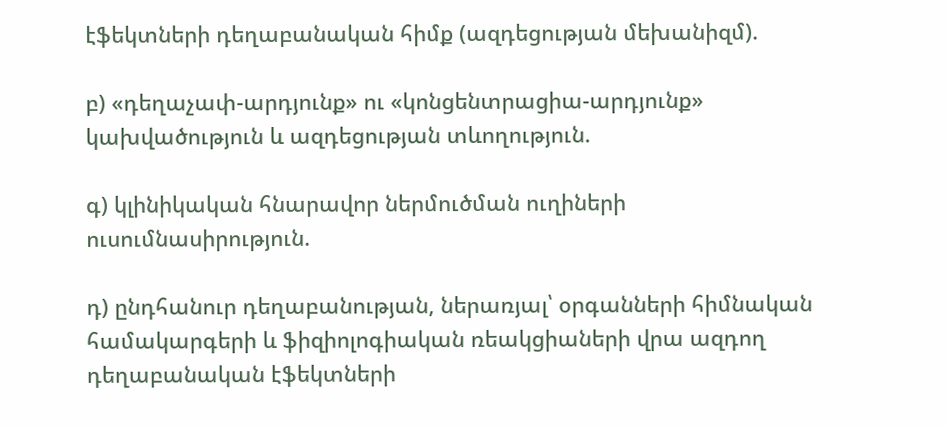էֆեկտների դեղաբանական հիմք (ազդեցության մեխանիզմ).

բ) «դեղաչափ-արդյունք» ու «կոնցենտրացիա-արդյունք» կախվածություն և ազդեցության տևողություն.

գ) կլինիկական հնարավոր ներմուծման ուղիների ուսումնասիրություն.

դ) ընդհանուր դեղաբանության, ներառյալ՝ օրգանների հիմնական համակարգերի և ֆիզիոլոգիական ռեակցիաների վրա ազդող դեղաբանական էֆեկտների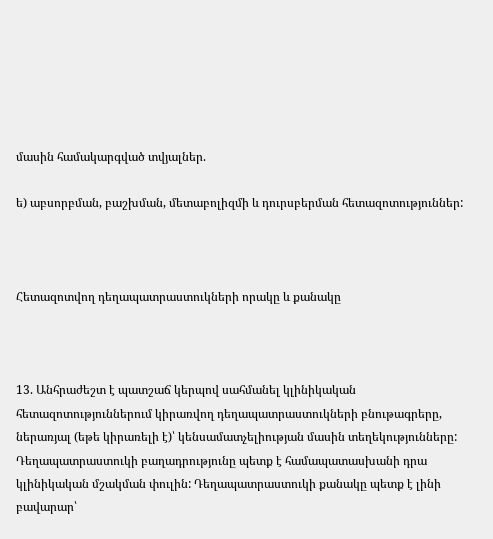մասին համակարգված տվյալներ.

ե) աբսորբման, բաշխման, մետաբոլիզմի և դուրսբերման հետազոտություններ:



Հետազոտվող դեղապատրաստուկների որակը և քանակը



13. Անհրաժեշտ է պատշաճ կերպով սահմանել կլինիկական հետազոտություններում կիրառվող դեղապատրաստուկների բնութագրերը, ներառյալ (եթե կիրառելի է)՝ կենսամատչելիության մասին տեղեկությունները: Դեղապատրաստուկի բաղադրությունը պետք է համապատասխանի դրա կլինիկական մշակման փուլին: Դեղապատրաստուկի քանակը պետք է լինի բավարար՝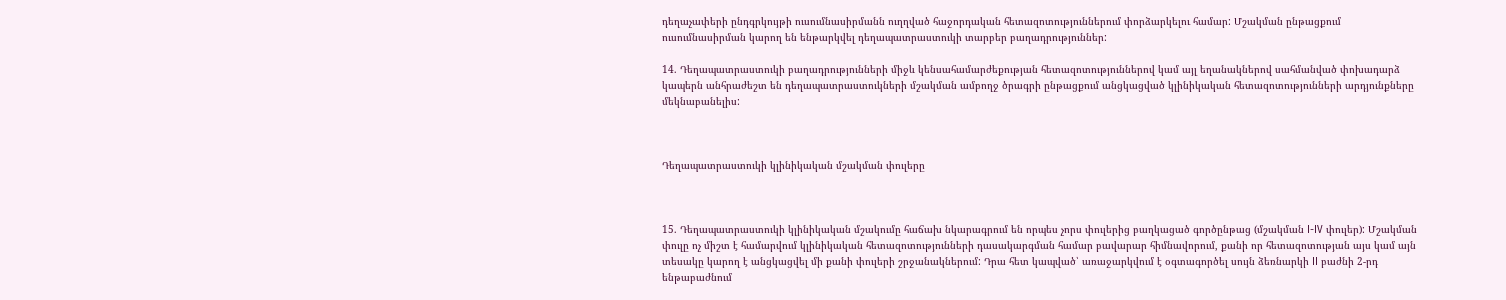դեղաչափերի ընդգրկույթի ուսումնասիրմանն ուղղված հաջորդական հետազոտություններում փորձարկելու համար: Մշակման ընթացքում ուսումնասիրման կարող են ենթարկվել դեղապատրաստուկի տարբեր բաղադրություններ:

14. Դեղապատրաստուկի բաղադրությունների միջև կենսահամարժեքության հետազոտություններով կամ այլ եղանակներով սահմանված փոխադարձ կապերն անհրաժեշտ են դեղապատրաստուկների մշակման ամբողջ ծրագրի ընթացքում անցկացված կլինիկական հետազոտությունների արդյունքները մեկնաբանելիս:



Դեղապատրաստուկի կլինիկական մշակման փուլերը



15. Դեղապատրաստուկի կլինիկական մշակումը հաճախ նկարագրում են որպես չորս փուլերից բաղկացած գործընթաց (մշակման I-IV փուլեր): Մշակման փուլը ոչ միշտ է համարվում կլինիկական հետազոտությունների դասակարգման համար բավարար հիմնավորում, քանի որ հետազոտության այս կամ այն տեսակը կարող է անցկացվել մի քանի փուլերի շրջանակներում: Դրա հետ կապված՝ առաջարկվում է օգտագործել սույն ձեռնարկի II բաժնի 2-րդ ենթաբաժնում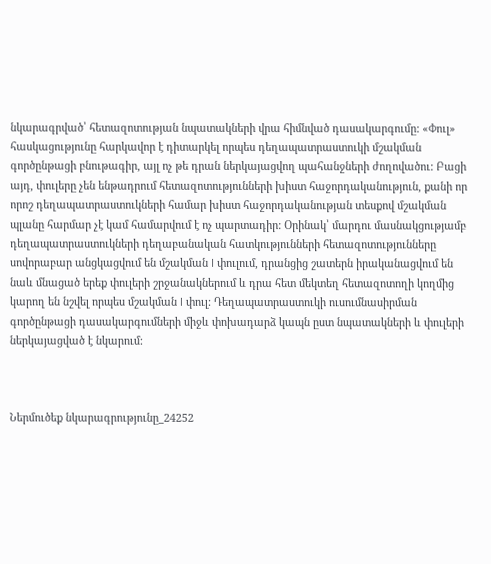նկարագրված՝ հետազոտության նպատակների վրա հիմնված դասակարգումը: «Փուլ» հասկացությունը հարկավոր է դիտարկել որպես դեղապատրաստուկի մշակման գործընթացի բնութագիր, այլ ոչ թե դրան ներկայացվող պահանջների ժողովածու: Բացի այդ, փուլերը չեն ենթադրում հետազոտությունների խիստ հաջորդականություն, քանի որ որոշ դեղապատրաստուկների համար խիստ հաջորդականության տեսքով մշակման պլանը հարմար չէ կամ համարվում է ոչ պարտադիր: Օրինակ՝ մարդու մասնակցությամբ դեղապատրաստուկների դեղաբանական հատկությունների հետազոտությունները սովորաբար անցկացվում են մշակման I փուլում, դրանցից շատերն իրականացվում են նաև մնացած երեք փուլերի շրջանակներում և դրա հետ մեկտեղ հետազոտողի կողմից կարող են նշվել որպես մշակման I փուլ: Դեղապատրաստուկի ուսումնասիրման գործընթացի դասակարգումների միջև փոխադարձ կապն ըստ նպատակների և փուլերի ներկայացված է նկարում:



Ներմուծեք նկարագրությունը_24252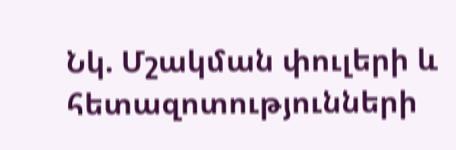Նկ. Մշակման փուլերի և հետազոտությունների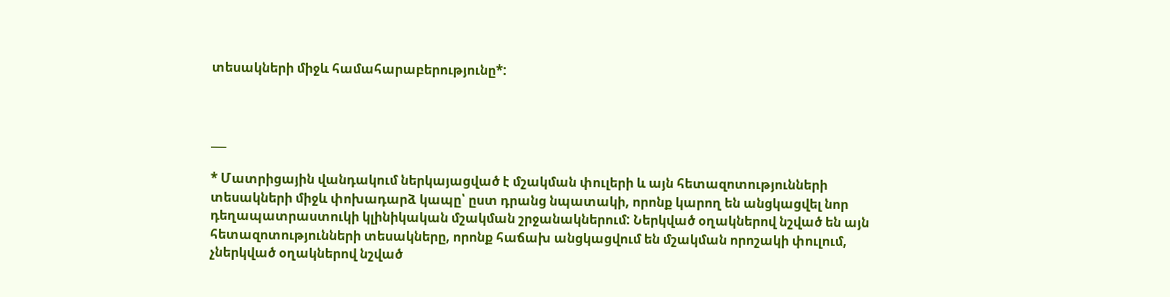տեսակների միջև համահարաբերությունը*:



___

* Մատրիցային վանդակում ներկայացված է մշակման փուլերի և այն հետազոտությունների տեսակների միջև փոխադարձ կապը՝ ըստ դրանց նպատակի, որոնք կարող են անցկացվել նոր դեղապատրաստուկի կլինիկական մշակման շրջանակներում: Ներկված օղակներով նշված են այն հետազոտությունների տեսակները, որոնք հաճախ անցկացվում են մշակման որոշակի փուլում, չներկված օղակներով նշված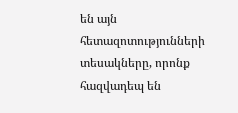են այն հետազոտությունների տեսակները, որոնք հազվադեպ են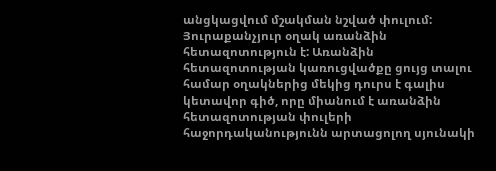անցկացվում մշակման նշված փուլում: Յուրաքանչյուր օղակ առանձին հետազոտություն է: Առանձին հետազոտության կառուցվածքը ցույց տալու համար օղակներից մեկից դուրս է գալիս կետավոր գիծ, որը միանում է առանձին հետազոտության փուլերի հաջորդականությունն արտացոլող սյունակի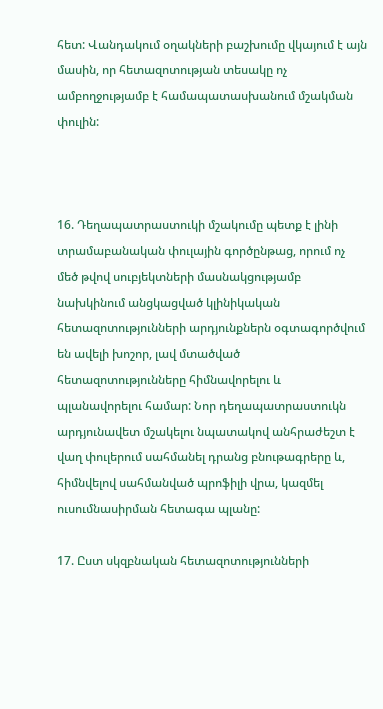հետ: Վանդակում օղակների բաշխումը վկայում է այն մասին, որ հետազոտության տեսակը ոչ ամբողջությամբ է համապատասխանում մշակման փուլին:



16. Դեղապատրաստուկի մշակումը պետք է լինի տրամաբանական փուլային գործընթաց, որում ոչ մեծ թվով սուբյեկտների մասնակցությամբ նախկինում անցկացված կլինիկական հետազոտությունների արդյունքներն օգտագործվում են ավելի խոշոր, լավ մտածված հետազոտությունները հիմնավորելու և պլանավորելու համար: Նոր դեղապատրաստուկն արդյունավետ մշակելու նպատակով անհրաժեշտ է վաղ փուլերում սահմանել դրանց բնութագրերը և, հիմնվելով սահմանված պրոֆիլի վրա, կազմել ուսումնասիրման հետագա պլանը:

17. Ըստ սկզբնական հետազոտությունների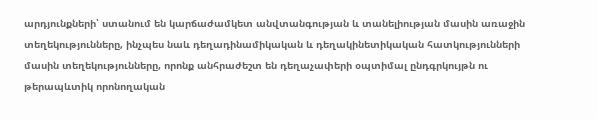արդյունքների՝ ստանում են կարճաժամկետ անվտանգության և տանելիության մասին առաջին տեղեկությունները, ինչպես նաև դեղադինամիկական և դեղակինետիկական հատկությունների մասին տեղեկությունները, որոնք անհրաժեշտ են դեղաչափերի օպտիմալ ընդգրկույթն ու թերապևտիկ որոնողական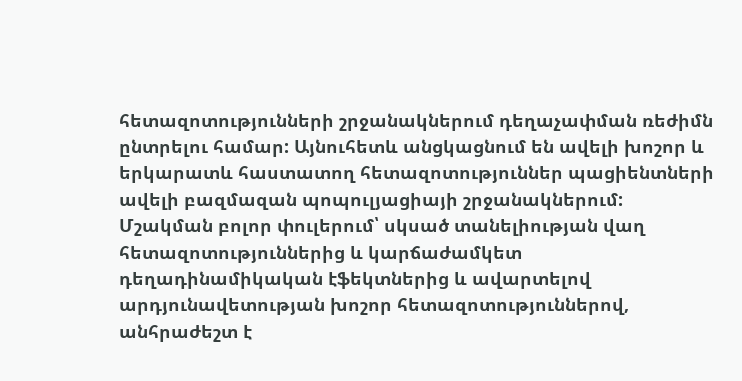հետազոտությունների շրջանակներում դեղաչափման ռեժիմն ընտրելու համար: Այնուհետև անցկացնում են ավելի խոշոր և երկարատև հաստատող հետազոտություններ պացիենտների ավելի բազմազան պոպուլյացիայի շրջանակներում: Մշակման բոլոր փուլերում՝ սկսած տանելիության վաղ հետազոտություններից և կարճաժամկետ դեղադինամիկական էֆեկտներից և ավարտելով արդյունավետության խոշոր հետազոտություններով, անհրաժեշտ է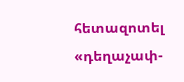հետազոտել «դեղաչափ-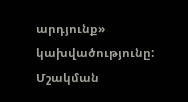արդյունք» կախվածությունը: Մշակման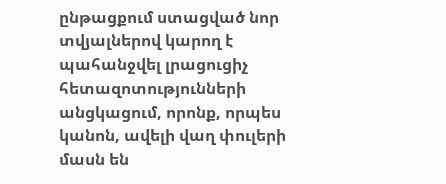ընթացքում ստացված նոր տվյալներով կարող է պահանջվել լրացուցիչ հետազոտությունների անցկացում, որոնք, որպես կանոն, ավելի վաղ փուլերի մասն են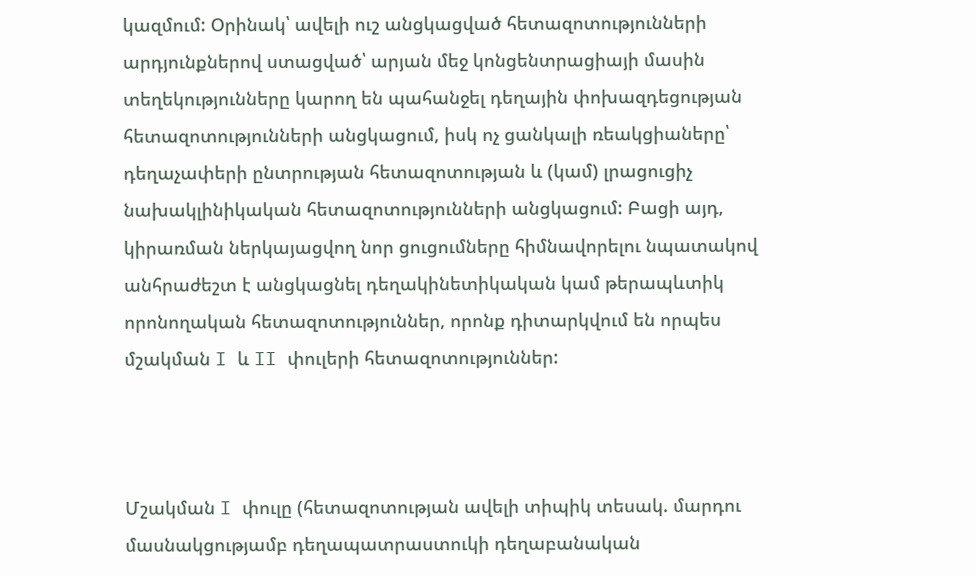կազմում: Օրինակ՝ ավելի ուշ անցկացված հետազոտությունների արդյունքներով ստացված՝ արյան մեջ կոնցենտրացիայի մասին տեղեկությունները կարող են պահանջել դեղային փոխազդեցության հետազոտությունների անցկացում, իսկ ոչ ցանկալի ռեակցիաները՝ դեղաչափերի ընտրության հետազոտության և (կամ) լրացուցիչ նախակլինիկական հետազոտությունների անցկացում: Բացի այդ, կիրառման ներկայացվող նոր ցուցումները հիմնավորելու նպատակով անհրաժեշտ է անցկացնել դեղակինետիկական կամ թերապևտիկ որոնողական հետազոտություններ, որոնք դիտարկվում են որպես մշակման I և II փուլերի հետազոտություններ:



Մշակման I փուլը (հետազոտության ավելի տիպիկ տեսակ. մարդու մասնակցությամբ դեղապատրաստուկի դեղաբանական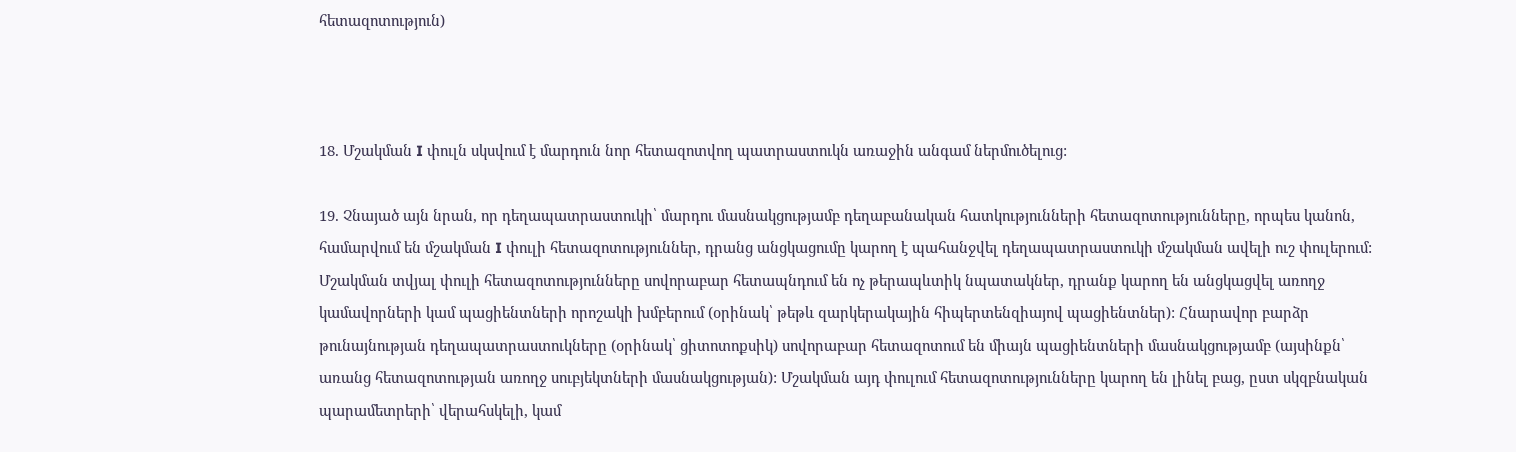հետազոտություն)



18. Մշակման I փուլն սկսվում է մարդուն նոր հետազոտվող պատրաստուկն առաջին անգամ ներմուծելուց:

19. Չնայած այն նրան, որ դեղապատրաստուկի՝ մարդու մասնակցությամբ դեղաբանական հատկությունների հետազոտությունները, որպես կանոն, համարվում են մշակման I փուլի հետազոտություններ, դրանց անցկացումը կարող է պահանջվել դեղապատրաստուկի մշակման ավելի ուշ փուլերում: Մշակման տվյալ փուլի հետազոտությունները սովորաբար հետապնդում են ոչ թերապևտիկ նպատակներ, դրանք կարող են անցկացվել առողջ կամավորների կամ պացիենտների որոշակի խմբերում (օրինակ՝ թեթև զարկերակային հիպերտենզիայով պացիենտներ): Հնարավոր բարձր թունայնության դեղապատրաստուկները (օրինակ՝ ցիտոտոքսիկ) սովորաբար հետազոտում են միայն պացիենտների մասնակցությամբ (այսինքն՝ առանց հետազոտության առողջ սուբյեկտների մասնակցության): Մշակման այդ փուլում հետազոտությունները կարող են լինել բաց, ըստ սկզբնական պարամետրերի՝ վերահսկելի, կամ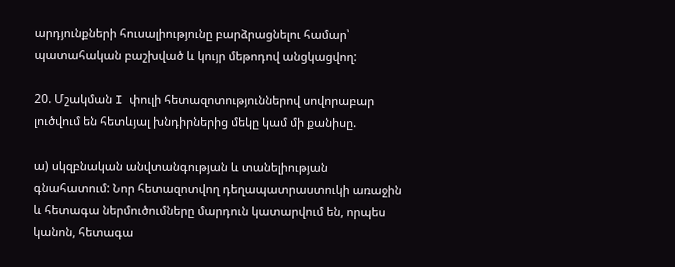արդյունքների հուսալիությունը բարձրացնելու համար՝ պատահական բաշխված և կույր մեթոդով անցկացվող:

20. Մշակման I փուլի հետազոտություններով սովորաբար լուծվում են հետևյալ խնդիրներից մեկը կամ մի քանիսը.

ա) սկզբնական անվտանգության և տանելիության գնահատում: Նոր հետազոտվող դեղապատրաստուկի առաջին և հետագա ներմուծումները մարդուն կատարվում են, որպես կանոն, հետագա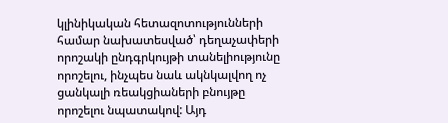կլինիկական հետազոտությունների համար նախատեսված՝ դեղաչափերի որոշակի ընդգրկույթի տանելիությունը որոշելու, ինչպես նաև ակնկալվող ոչ ցանկալի ռեակցիաների բնույթը որոշելու նպատակով: Այդ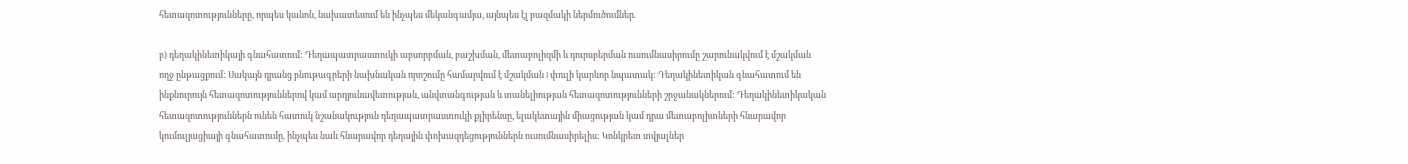հետազոտությունները, որպես կանոն, նախատեսում են ինչպես մեկանգամյա, այնպես էլ բազմակի ներմուծումներ.

բ) դեղակինետիկայի գնահատում: Դեղապատրաստուկի աբսորբման, բաշխման, մետաբոլիզմի և դուրսբերման ուսումնասիրումը շարունակվում է մշակման ողջ ընթացքում: Սակայն դրանց բնութագրերի նախնական որոշումը համարվում է մշակման I փուլի կարևոր նպատակ: Դեղակինետիկան գնահատում են ինքնուրույն հետազոտություններով կամ արդյունավետության, անվտանգության և տանելիության հետազոտությունների շրջանակներում: Դեղակինետիկական հետազոտություններն ունեն հատուկ նշանակություն դեղապատրաստուկի քլիրենսը, ելակետային միացության կամ դրա մետաբոլիտների հնարավոր կումուլյացիայի գնահատումը, ինչպես նաև հնարավոր դեղային փոխազդեցություններն ուսումնասիրելիս: Կոնկրետ տվյալներ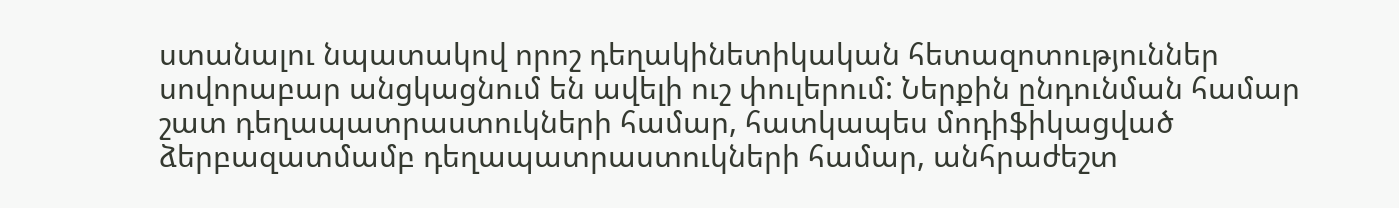ստանալու նպատակով որոշ դեղակինետիկական հետազոտություններ սովորաբար անցկացնում են ավելի ուշ փուլերում: Ներքին ընդունման համար շատ դեղապատրաստուկների համար, հատկապես մոդիֆիկացված ձերբազատմամբ դեղապատրաստուկների համար, անհրաժեշտ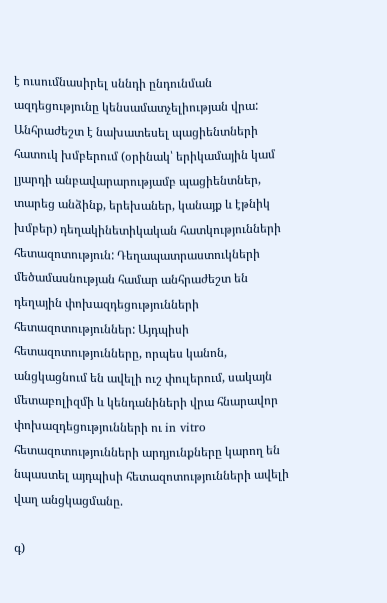է ուսումնասիրել սննդի ընդունման ազդեցությունը կենսամատչելիության վրա: Անհրաժեշտ է նախատեսել պացիենտների հատուկ խմբերում (օրինակ՝ երիկամային կամ լյարդի անբավարարությամբ պացիենտներ, տարեց անձինք, երեխաներ, կանայք և էթնիկ խմբեր) դեղակինետիկական հատկությունների հետազոտություն: Դեղապատրաստուկների մեծամասնության համար անհրաժեշտ են դեղային փոխազդեցությունների հետազոտություններ: Այդպիսի հետազոտությունները, որպես կանոն, անցկացնում են ավելի ուշ փուլերում, սակայն մետաբոլիզմի և կենդանիների վրա հնարավոր փոխազդեցությունների ու in vitro հետազոտությունների արդյունքները կարող են նպաստել այդպիսի հետազոտությունների ավելի վաղ անցկացմանը.

գ)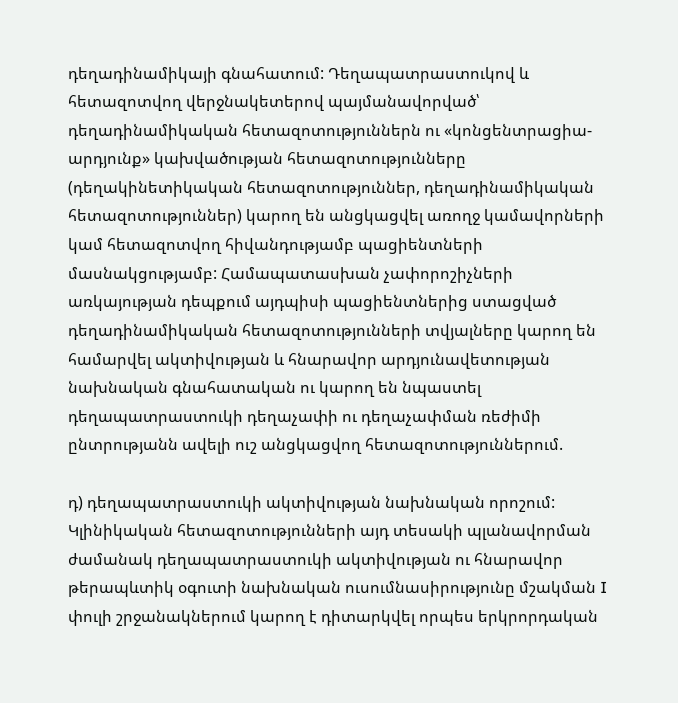դեղադինամիկայի գնահատում: Դեղապատրաստուկով և հետազոտվող վերջնակետերով պայմանավորված՝ դեղադինամիկական հետազոտություններն ու «կոնցենտրացիա-արդյունք» կախվածության հետազոտությունները (դեղակինետիկական հետազոտություններ, դեղադինամիկական հետազոտություններ) կարող են անցկացվել առողջ կամավորների կամ հետազոտվող հիվանդությամբ պացիենտների մասնակցությամբ: Համապատասխան չափորոշիչների առկայության դեպքում այդպիսի պացիենտներից ստացված դեղադինամիկական հետազոտությունների տվյալները կարող են համարվել ակտիվության և հնարավոր արդյունավետության նախնական գնահատական ու կարող են նպաստել դեղապատրաստուկի դեղաչափի ու դեղաչափման ռեժիմի ընտրությանն ավելի ուշ անցկացվող հետազոտություններում.

դ) դեղապատրաստուկի ակտիվության նախնական որոշում: Կլինիկական հետազոտությունների այդ տեսակի պլանավորման ժամանակ դեղապատրաստուկի ակտիվության ու հնարավոր թերապևտիկ օգուտի նախնական ուսումնասիրությունը մշակման I փուլի շրջանակներում կարող է դիտարկվել որպես երկրորդական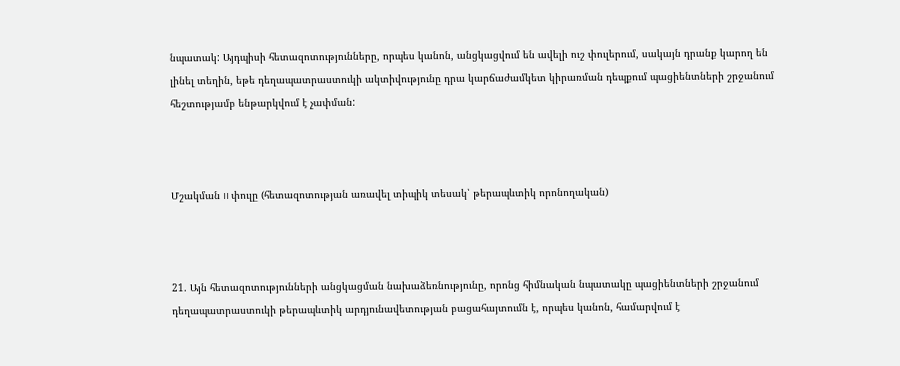նպատակ: Այդպիսի հետազոտությունները, որպես կանոն, անցկացվում են ավելի ուշ փուլերում, սակայն դրանք կարող են լինել տեղին, եթե դեղապատրաստուկի ակտիվությունը դրա կարճաժամկետ կիրառման դեպքում պացիենտների շրջանում հեշտությամբ ենթարկվում է չափման:



Մշակման II փուլը (հետազոտության առավել տիպիկ տեսակ՝ թերապևտիկ որոնողական)



21. Այն հետազոտությունների անցկացման նախաձեռնությունը, որոնց հիմնական նպատակը պացիենտների շրջանում դեղապատրաստուկի թերապևտիկ արդյունավետության բացահայտումն է, որպես կանոն, համարվում է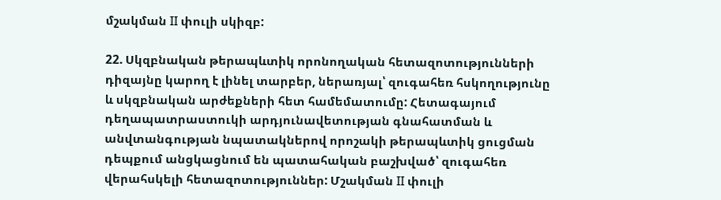մշակման II փուլի սկիզբ:

22. Սկզբնական թերապևտիկ որոնողական հետազոտությունների դիզայնը կարող է լինել տարբեր, ներառյալ՝ զուգահեռ հսկողությունը և սկզբնական արժեքների հետ համեմատումը: Հետագայում դեղապատրաստուկի արդյունավետության գնահատման և անվտանգության նպատակներով որոշակի թերապևտիկ ցուցման դեպքում անցկացնում են պատահական բաշխված՝ զուգահեռ վերահսկելի հետազոտություններ: Մշակման II փուլի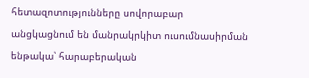հետազոտությունները սովորաբար անցկացնում են մանրակրկիտ ուսումնասիրման ենթակա՝ հարաբերական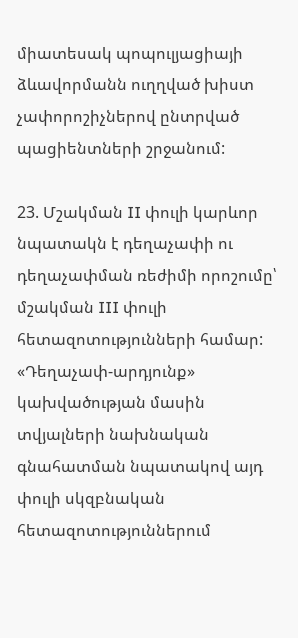միատեսակ պոպուլյացիայի ձևավորմանն ուղղված խիստ չափորոշիչներով ընտրված պացիենտների շրջանում:

23. Մշակման II փուլի կարևոր նպատակն է դեղաչափի ու դեղաչափման ռեժիմի որոշումը՝ մշակման III փուլի հետազոտությունների համար: «Դեղաչափ-արդյունք» կախվածության մասին տվյալների նախնական գնահատման նպատակով այդ փուլի սկզբնական հետազոտություններում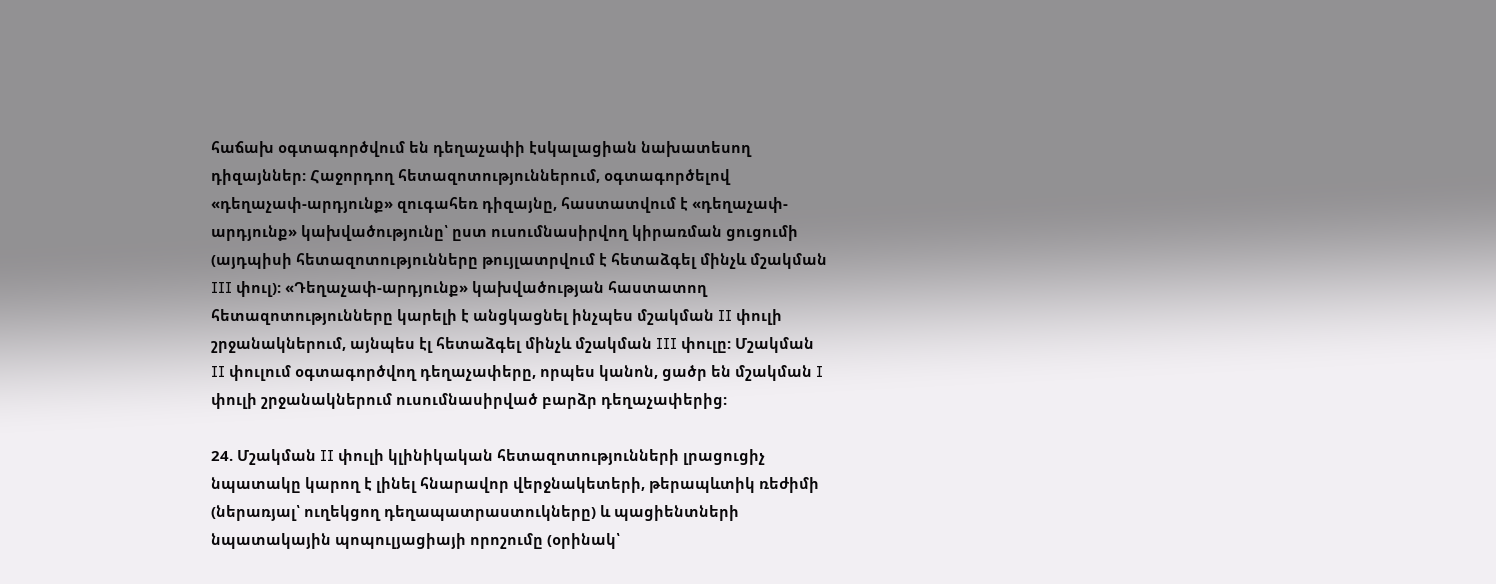հաճախ օգտագործվում են դեղաչափի էսկալացիան նախատեսող դիզայններ: Հաջորդող հետազոտություններում, օգտագործելով «դեղաչափ-արդյունք» զուգահեռ դիզայնը, հաստատվում է «դեղաչափ-արդյունք» կախվածությունը՝ ըստ ուսումնասիրվող կիրառման ցուցումի (այդպիսի հետազոտությունները թույլատրվում է հետաձգել մինչև մշակման III փուլ): «Դեղաչափ-արդյունք» կախվածության հաստատող հետազոտությունները կարելի է անցկացնել ինչպես մշակման II փուլի շրջանակներում, այնպես էլ հետաձգել մինչև մշակման III փուլը: Մշակման II փուլում օգտագործվող դեղաչափերը, որպես կանոն, ցածր են մշակման I փուլի շրջանակներում ուսումնասիրված բարձր դեղաչափերից:

24. Մշակման II փուլի կլինիկական հետազոտությունների լրացուցիչ նպատակը կարող է լինել հնարավոր վերջնակետերի, թերապևտիկ ռեժիմի (ներառյալ՝ ուղեկցող դեղապատրաստուկները) և պացիենտների նպատակային պոպուլյացիայի որոշումը (օրինակ՝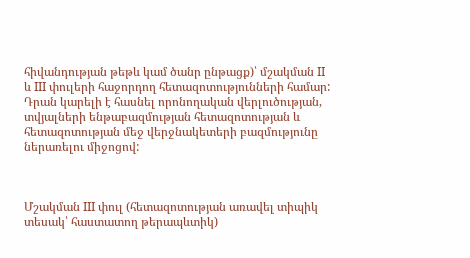հիվանդության թեթև կամ ծանր ընթացք)՝ մշակման II և III փուլերի հաջորդող հետազոտությունների համար: Դրան կարելի է հասնել որոնողական վերլուծության, տվյալների ենթաբազմության հետազոտության և հետազոտության մեջ վերջնակետերի բազմությունը ներառելու միջոցով:



Մշակման III փուլ (հետազոտության առավել տիպիկ տեսակ՝ հաստատող թերապևտիկ)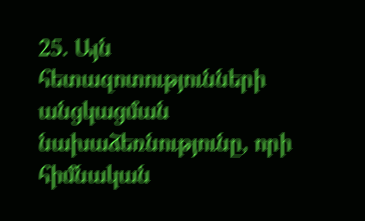25. Այն հետազոտությունների անցկացման նախաձեռնությունը, որի հիմնական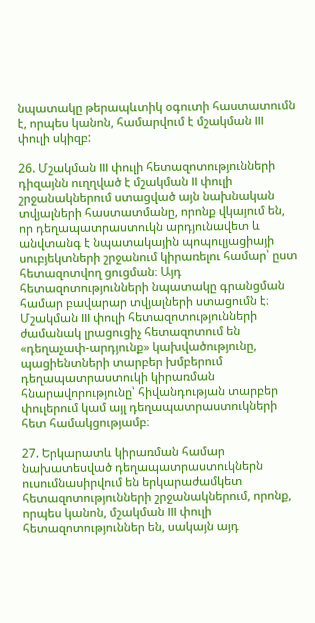նպատակը թերապևտիկ օգուտի հաստատումն է, որպես կանոն, համարվում է մշակման III փուլի սկիզբ:

26. Մշակման III փուլի հետազոտությունների դիզայնն ուղղված է մշակման II փուլի շրջանակներում ստացված այն նախնական տվյալների հաստատմանը, որոնք վկայում են, որ դեղապատրաստուկն արդյունավետ և անվտանգ է նպատակային պոպուլյացիայի սուբյեկտների շրջանում կիրառելու համար՝ ըստ հետազոտվող ցուցման։ Այդ հետազոտությունների նպատակը գրանցման համար բավարար տվյալների ստացումն է։ Մշակման III փուլի հետազոտությունների ժամանակ լրացուցիչ հետազոտում են «դեղաչափ-արդյունք» կախվածությունը, պացիենտների տարբեր խմբերում դեղապատրաստուկի կիրառման հնարավորությունը՝ հիվանդության տարբեր փուլերում կամ այլ դեղապատրաստուկների հետ համակցությամբ։

27. Երկարատև կիրառման համար նախատեսված դեղապատրաստուկներն ուսումնասիրվում են երկարաժամկետ հետազոտությունների շրջանակներում, որոնք, որպես կանոն, մշակման III փուլի հետազոտություններ են, սակայն այդ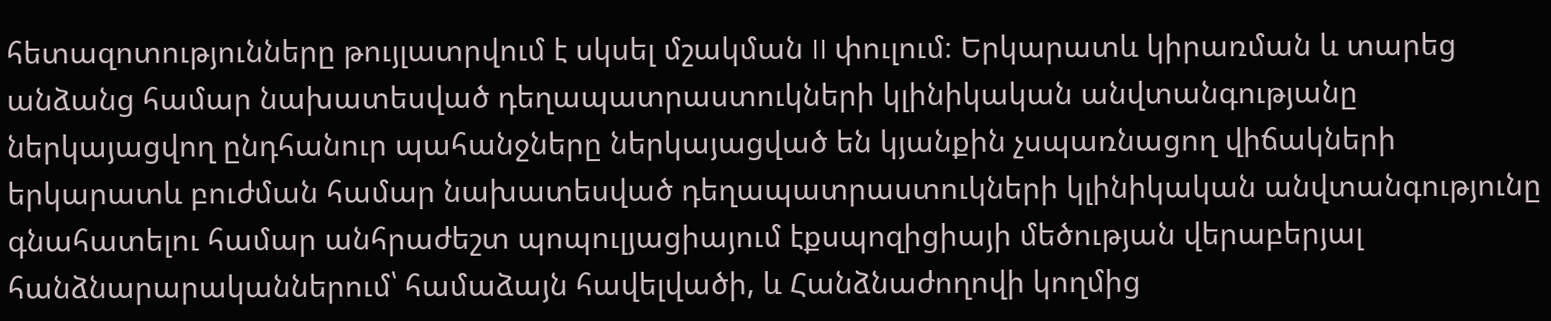հետազոտությունները թույլատրվում է սկսել մշակման II փուլում։ Երկարատև կիրառման և տարեց անձանց համար նախատեսված դեղապատրաստուկների կլինիկական անվտանգությանը ներկայացվող ընդհանուր պահանջները ներկայացված են կյանքին չսպառնացող վիճակների երկարատև բուժման համար նախատեսված դեղապատրաստուկների կլինիկական անվտանգությունը գնահատելու համար անհրաժեշտ պոպուլյացիայում էքսպոզիցիայի մեծության վերաբերյալ հանձնարարականներում՝ համաձայն հավելվածի, և Հանձնաժողովի կողմից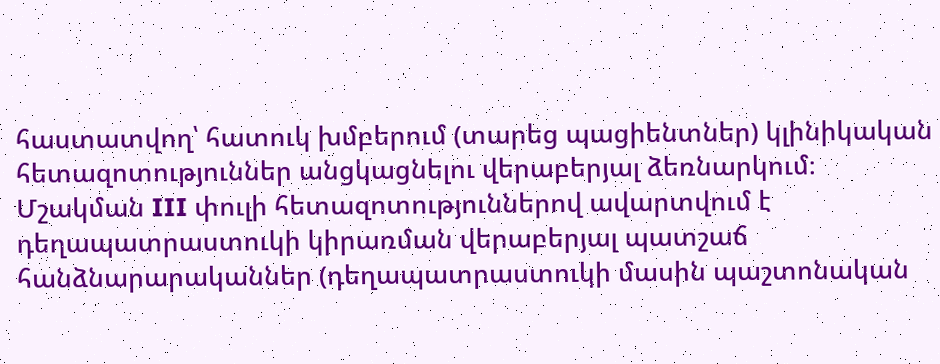հաստատվող՝ հատուկ խմբերում (տարեց պացիենտներ) կլինիկական հետազոտություններ անցկացնելու վերաբերյալ ձեռնարկում։ Մշակման III փուլի հետազոտություններով ավարտվում է դեղապատրաստուկի կիրառման վերաբերյալ պատշաճ հանձնարարականներ (դեղապատրաստուկի մասին պաշտոնական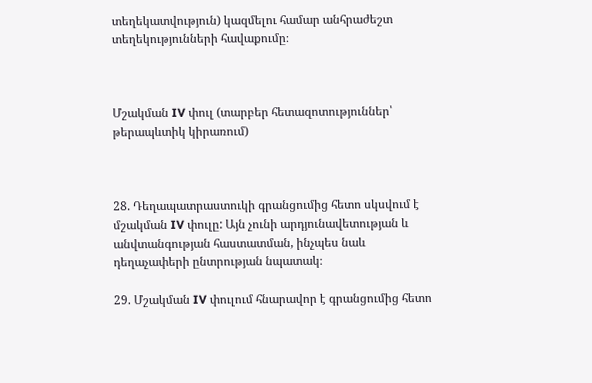տեղեկատվություն) կազմելու համար անհրաժեշտ տեղեկությունների հավաքումը։



Մշակման IV փուլ (տարբեր հետազոտություններ՝ թերապևտիկ կիրառում)



28. Դեղապատրաստուկի գրանցումից հետո սկսվում է մշակման IV փուլը: Այն չունի արդյունավետության և անվտանգության հաստատման, ինչպես նաև դեղաչափերի ընտրության նպատակ։

29. Մշակման IV փուլում հնարավոր է գրանցումից հետո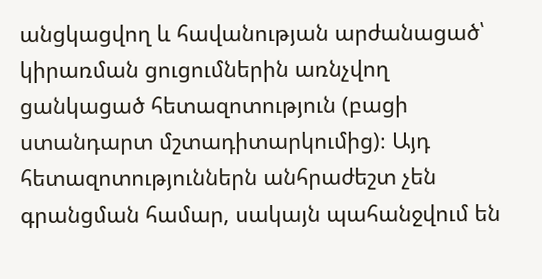անցկացվող և հավանության արժանացած՝ կիրառման ցուցումներին առնչվող ցանկացած հետազոտություն (բացի ստանդարտ մշտադիտարկումից)։ Այդ հետազոտություններն անհրաժեշտ չեն գրանցման համար, սակայն պահանջվում են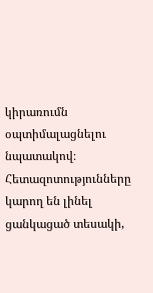կիրառումն օպտիմալացնելու նպատակով։ Հետազոտությունները կարող են լինել ցանկացած տեսակի,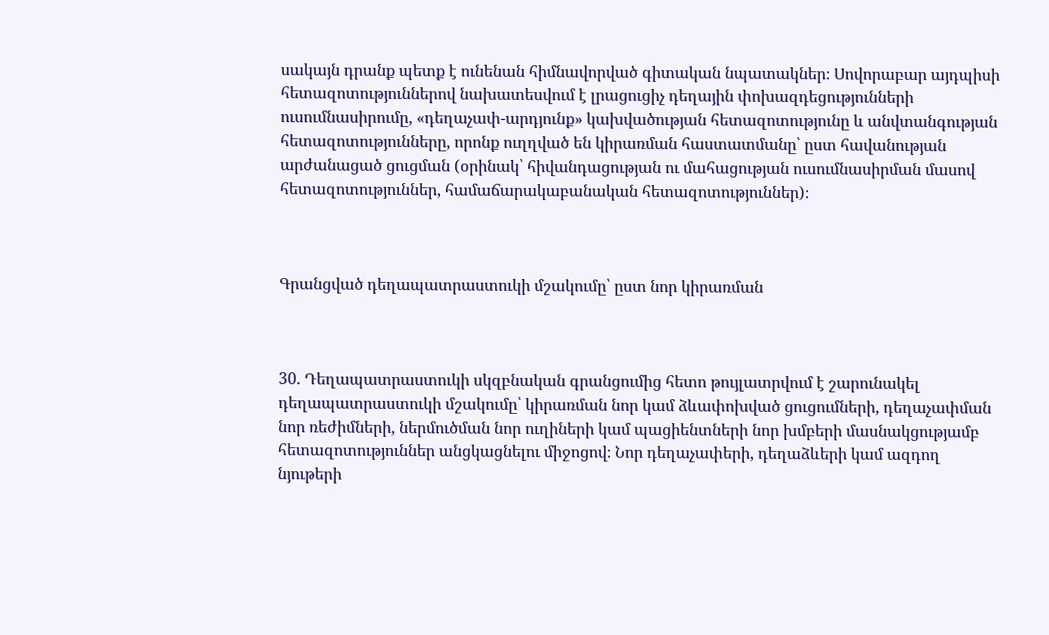սակայն դրանք պետք է ունենան հիմնավորված գիտական նպատակներ։ Սովորաբար այդպիսի հետազոտություններով նախատեսվում է լրացուցիչ դեղային փոխազդեցությունների ուսումնասիրումը, «դեղաչափ-արդյունք» կախվածության հետազոտությունը և անվտանգության հետազոտությունները, որոնք ուղղված են կիրառման հաստատմանը՝ ըստ հավանության արժանացած ցուցման (օրինակ՝ հիվանդացության ու մահացության ուսումնասիրման մասով հետազոտություններ, համաճարակաբանական հետազոտություններ)։



Գրանցված դեղապատրաստուկի մշակումը՝ ըստ նոր կիրառման



30. Դեղապատրաստուկի սկզբնական գրանցումից հետո թույլատրվում է շարունակել դեղապատրաստուկի մշակումը՝ կիրառման նոր կամ ձևափոխված ցուցումների, դեղաչափման նոր ռեժիմների, ներմուծման նոր ուղիների կամ պացիենտների նոր խմբերի մասնակցությամբ հետազոտություններ անցկացնելու միջոցով։ Նոր դեղաչափերի, դեղաձևերի կամ ազդող նյութերի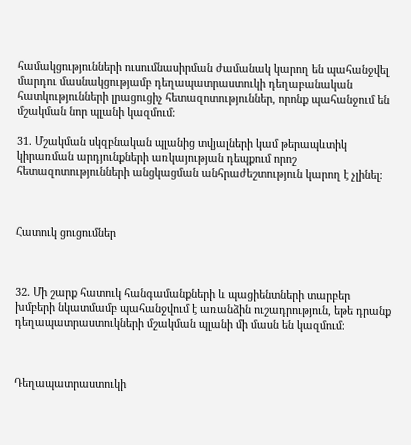համակցությունների ուսումնասիրման ժամանակ կարող են պահանջվել մարդու մասնակցությամբ դեղապատրաստուկի դեղաբանական հատկությունների լրացուցիչ հետազոտություններ, որոնք պահանջում են մշակման նոր պլանի կազմում։

31. Մշակման սկզբնական պլանից տվյալների կամ թերապևտիկ կիրառման արդյունքների առկայության դեպքում որոշ հետազոտությունների անցկացման անհրաժեշտություն կարող է չլինել։



Հատուկ ցուցումներ



32. Մի շարք հատուկ հանգամանքների և պացիենտների տարբեր խմբերի նկատմամբ պահանջվում է առանձին ուշադրություն, եթե դրանք դեղապատրաստուկների մշակման պլանի մի մասն են կազմում։



Դեղապատրաստուկի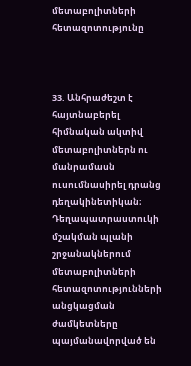մետաբոլիտների հետազոտությունը



33. Անհրաժեշտ է հայտնաբերել հիմնական ակտիվ մետաբոլիտներն ու մանրամասն ուսումնասիրել դրանց դեղակինետիկան։ Դեղապատրաստուկի մշակման պլանի շրջանակներում մետաբոլիտների հետազոտությունների անցկացման ժամկետները պայմանավորված են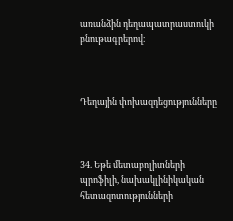առանձին դեղապատրաստուկի բնութագրերով։



Դեղային փոխազդեցությունները



34. Եթե մետաբոլիտների պրոֆիլի, նախակլինիկական հետազոտությունների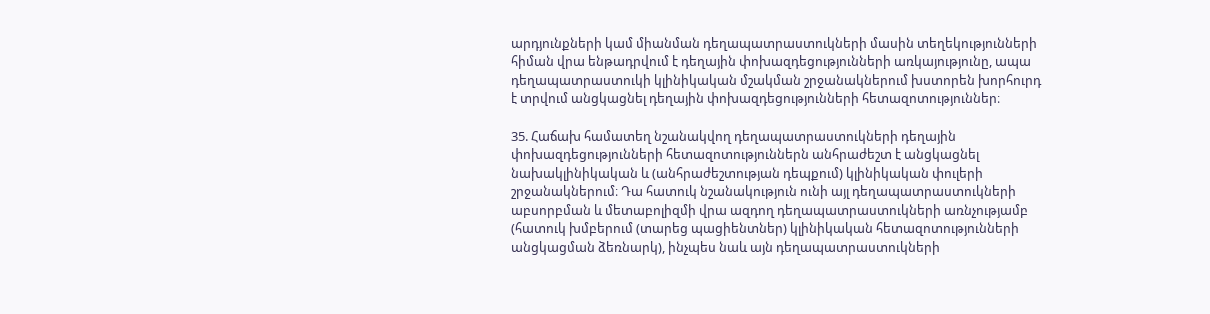արդյունքների կամ միանման դեղապատրաստուկների մասին տեղեկությունների հիման վրա ենթադրվում է դեղային փոխազդեցությունների առկայությունը, ապա դեղապատրաստուկի կլինիկական մշակման շրջանակներում խստորեն խորհուրդ է տրվում անցկացնել դեղային փոխազդեցությունների հետազոտություններ։

35. Հաճախ համատեղ նշանակվող դեղապատրաստուկների դեղային փոխազդեցությունների հետազոտություններն անհրաժեշտ է անցկացնել նախակլինիկական և (անհրաժեշտության դեպքում) կլինիկական փուլերի շրջանակներում։ Դա հատուկ նշանակություն ունի այլ դեղապատրաստուկների աբսորբման և մետաբոլիզմի վրա ազդող դեղապատրաստուկների առնչությամբ (հատուկ խմբերում (տարեց պացիենտներ) կլինիկական հետազոտությունների անցկացման ձեռնարկ), ինչպես նաև այն դեղապատրաստուկների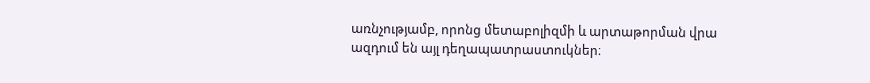առնչությամբ, որոնց մետաբոլիզմի և արտաթորման վրա ազդում են այլ դեղապատրաստուկներ։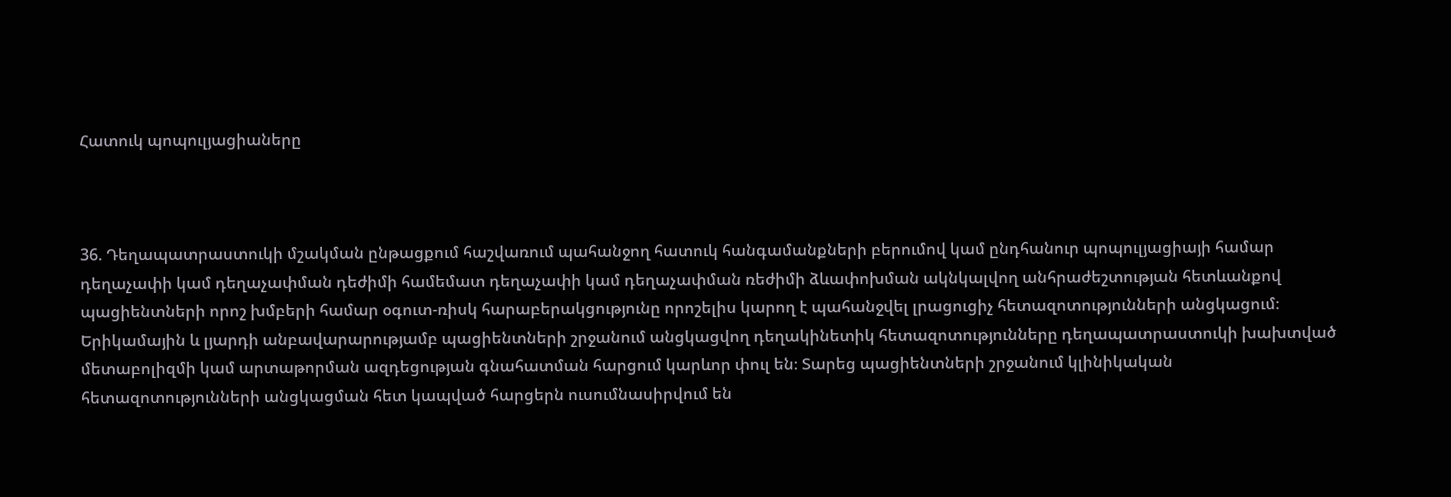Հատուկ պոպուլյացիաները



36. Դեղապատրաստուկի մշակման ընթացքում հաշվառում պահանջող հատուկ հանգամանքների բերումով կամ ընդհանուր պոպուլյացիայի համար դեղաչափի կամ դեղաչափման դեժիմի համեմատ դեղաչափի կամ դեղաչափման ռեժիմի ձևափոխման ակնկալվող անհրաժեշտության հետևանքով պացիենտների որոշ խմբերի համար օգուտ-ռիսկ հարաբերակցությունը որոշելիս կարող է պահանջվել լրացուցիչ հետազոտությունների անցկացում։ Երիկամային և լյարդի անբավարարությամբ պացիենտների շրջանում անցկացվող դեղակինետիկ հետազոտությունները դեղապատրաստուկի խախտված մետաբոլիզմի կամ արտաթորման ազդեցության գնահատման հարցում կարևոր փուլ են։ Տարեց պացիենտների շրջանում կլինիկական հետազոտությունների անցկացման հետ կապված հարցերն ուսումնասիրվում են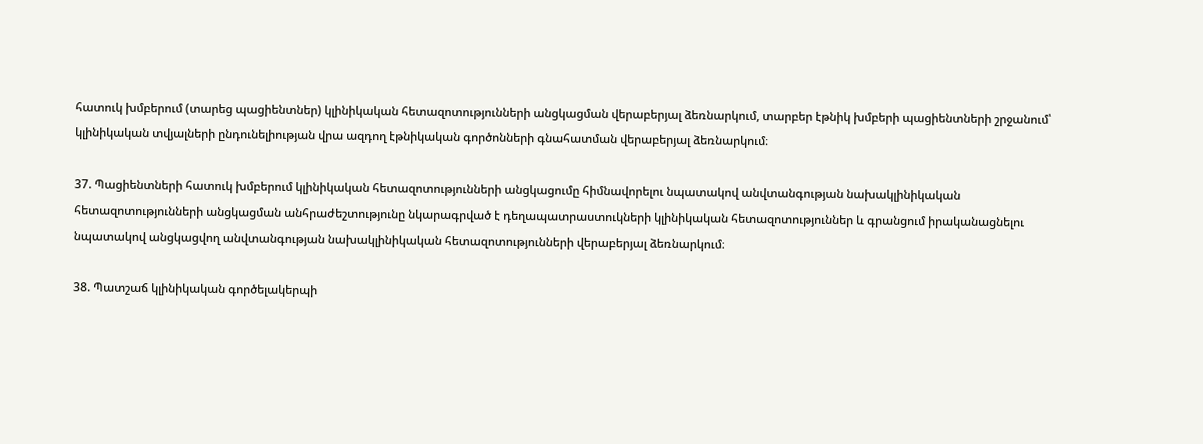հատուկ խմբերում (տարեց պացիենտներ) կլինիկական հետազոտությունների անցկացման վերաբերյալ ձեռնարկում, տարբեր էթնիկ խմբերի պացիենտների շրջանում՝ կլինիկական տվյալների ընդունելիության վրա ազդող էթնիկական գործոնների գնահատման վերաբերյալ ձեռնարկում։

37. Պացիենտների հատուկ խմբերում կլինիկական հետազոտությունների անցկացումը հիմնավորելու նպատակով անվտանգության նախակլինիկական հետազոտությունների անցկացման անհրաժեշտությունը նկարագրված է դեղապատրաստուկների կլինիկական հետազոտություններ և գրանցում իրականացնելու նպատակով անցկացվող անվտանգության նախակլինիկական հետազոտությունների վերաբերյալ ձեռնարկում։

38. Պատշաճ կլինիկական գործելակերպի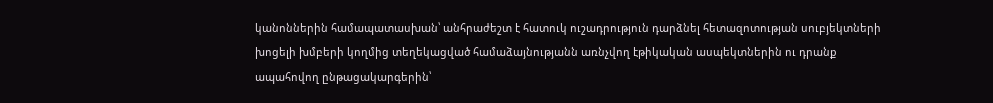կանոններին համապատասխան՝ անհրաժեշտ է հատուկ ուշադրություն դարձնել հետազոտության սուբյեկտների խոցելի խմբերի կողմից տեղեկացված համաձայնությանն առնչվող էթիկական ասպեկտներին ու դրանք ապահովող ընթացակարգերին՝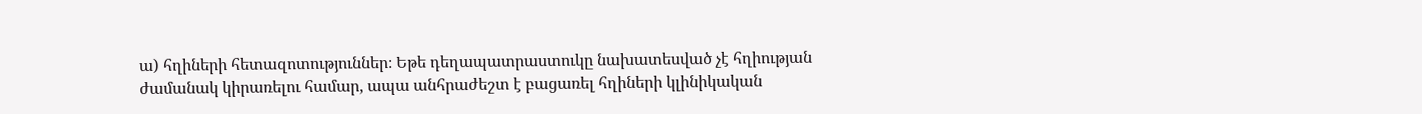ա) հղիների հետազոտություններ։ Եթե դեղապատրաստուկը նախատեսված չէ հղիության ժամանակ կիրառելու համար, ապա անհրաժեշտ է բացառել հղիների կլինիկական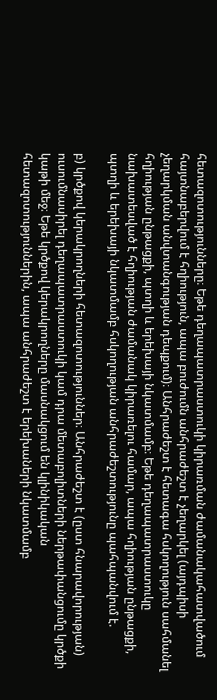հետազոտությունները։ Եթե դեղապատրաստուկի կիրառման ժամանակահատվածում հայտնաբերվում է հղիություն, ապա բուժումն անհրաժեշտ է չեղարկել (այդպիսի չեղարկման անվտանգության դեպքում)։ Անհրաժեշտ է հետագա հսկողություն սահմանել հղիության ընթացքի, պտղի և երեխայի նկատմամբ։ Եթե դեղապատրաստուկը նախատեսված է հղիության ժամանակ կիրառելու համար, ապա հղիության ընթացքի, պտղի և երեխայի նկատմամբ հսկողության անհրաժեշտությունը պահպանվում է.

բ) կրծքով կերակրողների հետազոտություններ։ Անհրաժեշտ է (ըստ հնարավորության) ուսումնասիրել դեղապատրաստուկի կամ դրա մետաբոլիտների ներթափանցումը կրծքի կաթի մեջ։ Եթե կրծքով կերակրողները մասնակցում են կլինիկական հետազոտություններին, ապա անհրաժեշտ է երեխաների նկատմամբ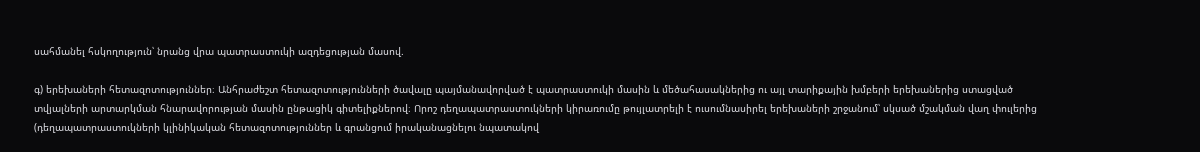սահմանել հսկողություն՝ նրանց վրա պատրաստուկի ազդեցության մասով.

գ) երեխաների հետազոտություններ։ Անհրաժեշտ հետազոտությունների ծավալը պայմանավորված է պատրաստուկի մասին և մեծահասակներից ու այլ տարիքային խմբերի երեխաներից ստացված տվյալների արտարկման հնարավորության մասին ընթացիկ գիտելիքներով։ Որոշ դեղապատրաստուկների կիրառումը թույլատրելի է ուսումնասիրել երեխաների շրջանում՝ սկսած մշակման վաղ փուլերից (դեղապատրաստուկների կլինիկական հետազոտություններ և գրանցում իրականացնելու նպատակով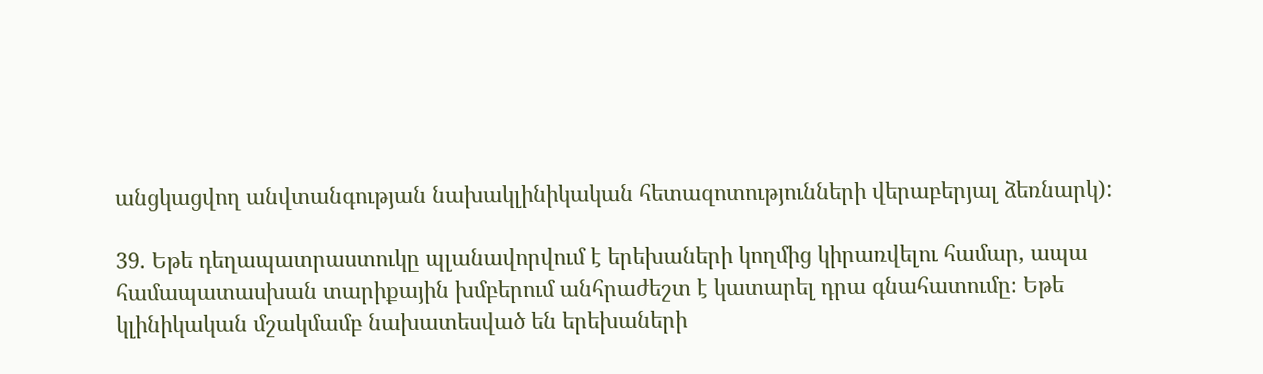անցկացվող անվտանգության նախակլինիկական հետազոտությունների վերաբերյալ ձեռնարկ):

39. Եթե դեղապատրաստուկը պլանավորվում է երեխաների կողմից կիրառվելու համար, ապա համապատասխան տարիքային խմբերում անհրաժեշտ է կատարել դրա գնահատումը։ Եթե կլինիկական մշակմամբ նախատեսված են երեխաների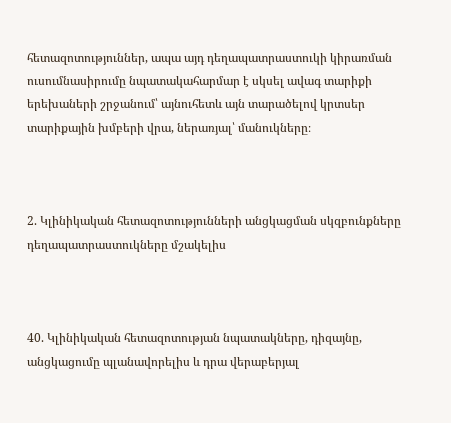հետազոտություններ, ապա այդ դեղապատրաստուկի կիրառման ուսումնասիրումը նպատակահարմար է սկսել ավագ տարիքի երեխաների շրջանում՝ այնուհետև այն տարածելով կրտսեր տարիքային խմբերի վրա, ներառյալ՝ մանուկները։



2. Կլինիկական հետազոտությունների անցկացման սկզբունքները դեղապատրաստուկները մշակելիս



40. Կլինիկական հետազոտության նպատակները, դիզայնը, անցկացումը պլանավորելիս և դրա վերաբերյալ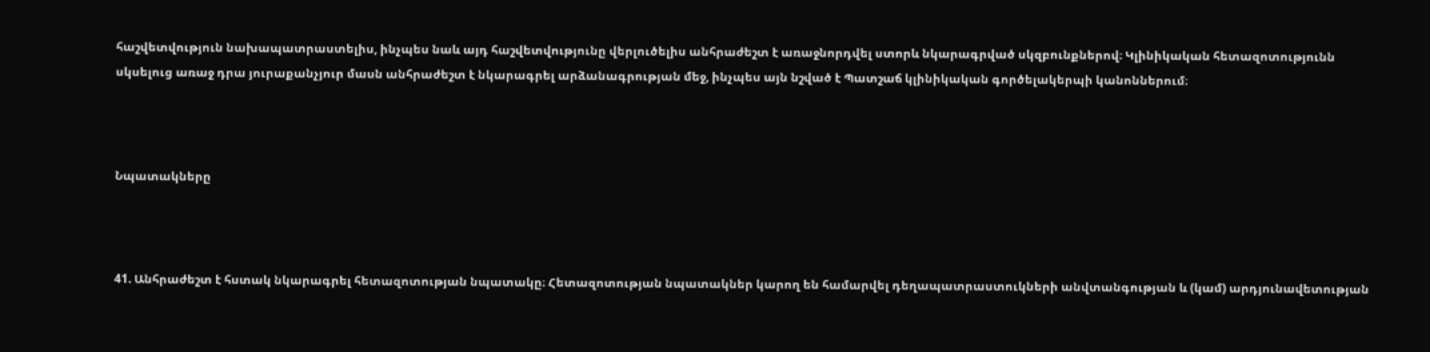հաշվետվություն նախապատրաստելիս, ինչպես նաև այդ հաշվետվությունը վերլուծելիս անհրաժեշտ է առաջնորդվել ստորև նկարագրված սկզբունքներով։ Կլինիկական հետազոտությունն սկսելուց առաջ դրա յուրաքանչյուր մասն անհրաժեշտ է նկարագրել արձանագրության մեջ, ինչպես այն նշված է Պատշաճ կլինիկական գործելակերպի կանոններում։



Նպատակները



41. Անհրաժեշտ է հստակ նկարագրել հետազոտության նպատակը։ Հետազոտության նպատակներ կարող են համարվել դեղապատրաստուկների անվտանգության և (կամ) արդյունավետության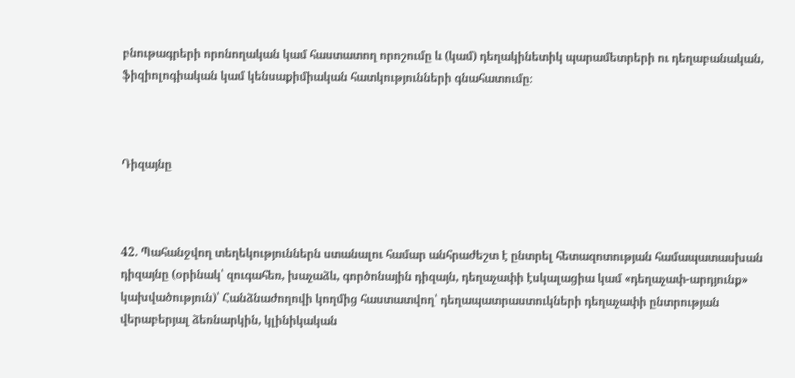բնութագրերի որոնողական կամ հաստատող որոշումը և (կամ) դեղակինետիկ պարամետրերի ու դեղաբանական, ֆիզիոլոգիական կամ կենսաքիմիական հատկությունների գնահատումը։



Դիզայնը



42. Պահանջվող տեղեկություններն ստանալու համար անհրաժեշտ է ընտրել հետազոտության համապատասխան դիզայնը (օրինակ՝ զուգահեռ, խաչաձև, գործոնային դիզայն, դեղաչափի էսկալացիա կամ «դեղաչափ-արդյունք» կախվածություն)՝ Հանձնաժողովի կողմից հաստատվող՝ դեղապատրաստուկների դեղաչափի ընտրության վերաբերյալ ձեռնարկին, կլինիկական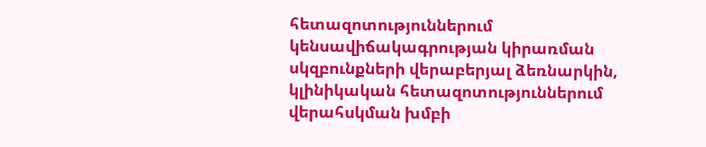հետազոտություններում կենսավիճակագրության կիրառման սկզբունքների վերաբերյալ ձեռնարկին, կլինիկական հետազոտություններում վերահսկման խմբի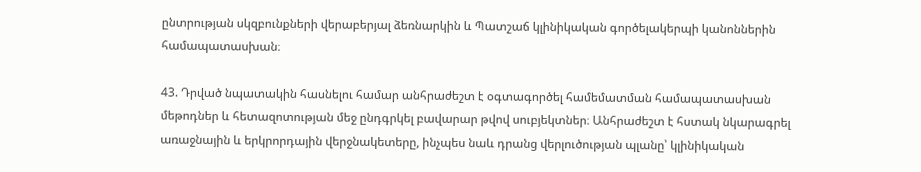ընտրության սկզբունքների վերաբերյալ ձեռնարկին և Պատշաճ կլինիկական գործելակերպի կանոններին համապատասխան։

43. Դրված նպատակին հասնելու համար անհրաժեշտ է օգտագործել համեմատման համապատասխան մեթոդներ և հետազոտության մեջ ընդգրկել բավարար թվով սուբյեկտներ։ Անհրաժեշտ է հստակ նկարագրել առաջնային և երկրորդային վերջնակետերը, ինչպես նաև դրանց վերլուծության պլանը՝ կլինիկական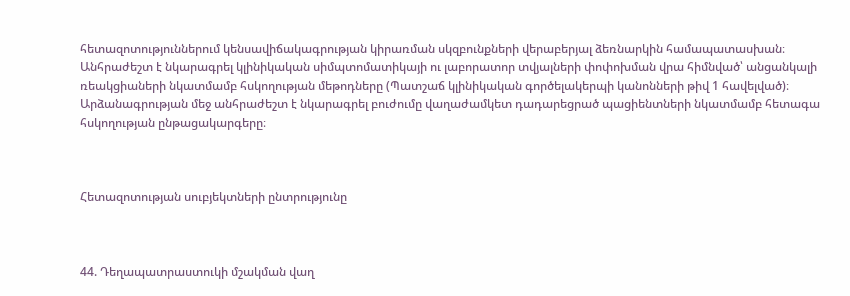հետազոտություններում կենսավիճակագրության կիրառման սկզբունքների վերաբերյալ ձեռնարկին համապատասխան։ Անհրաժեշտ է նկարագրել կլինիկական սիմպտոմատիկայի ու լաբորատոր տվյալների փոփոխման վրա հիմնված՝ անցանկալի ռեակցիաների նկատմամբ հսկողության մեթոդները (Պատշաճ կլինիկական գործելակերպի կանոնների թիվ 1 հավելված)։ Արձանագրության մեջ անհրաժեշտ է նկարագրել բուժումը վաղաժամկետ դադարեցրած պացիենտների նկատմամբ հետագա հսկողության ընթացակարգերը։



Հետազոտության սուբյեկտների ընտրությունը



44. Դեղապատրաստուկի մշակման վաղ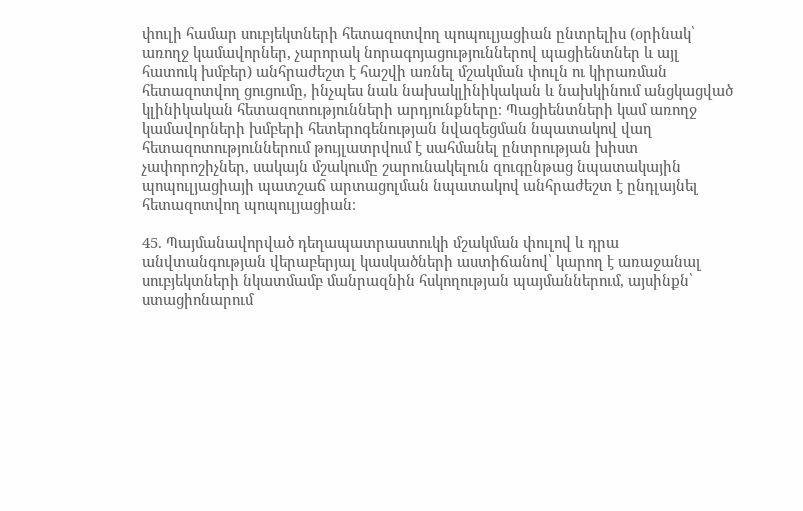փուլի համար սուբյեկտների հետազոտվող պոպուլյացիան ընտրելիս (օրինակ՝ առողջ կամավորներ, չարորակ նորագոյացություններով պացիենտներ և այլ հատուկ խմբեր) անհրաժեշտ է հաշվի առնել մշակման փուլն ու կիրառման հետազոտվող ցուցումը, ինչպես նաև նախակլինիկական և նախկինում անցկացված կլինիկական հետազոտությունների արդյունքները։ Պացիենտների կամ առողջ կամավորների խմբերի հետերոգենության նվազեցման նպատակով վաղ հետազոտություններում թույլատրվում է սահմանել ընտրության խիստ չափորոշիչներ, սակայն մշակումը շարունակելուն զուգընթաց նպատակային պոպուլյացիայի պատշաճ արտացոլման նպատակով անհրաժեշտ է ընդլայնել հետազոտվող պոպուլյացիան։

45. Պայմանավորված դեղապատրաստուկի մշակման փուլով և դրա անվտանգության վերաբերյալ կասկածների աստիճանով՝ կարող է առաջանալ սուբյեկտների նկատմամբ մանրազնին հսկողության պայմաններում, այսինքն՝ ստացիոնարում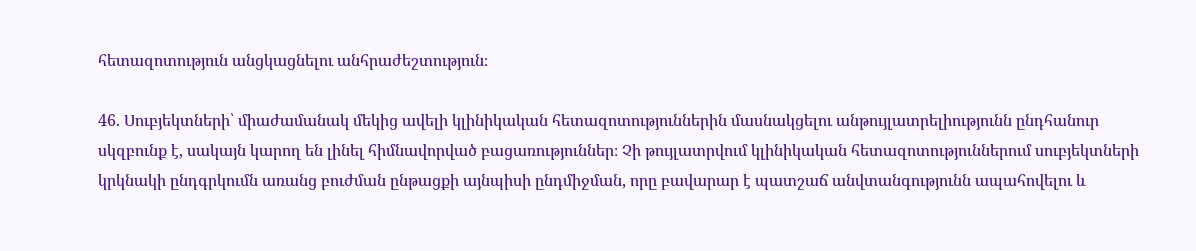հետազոտություն անցկացնելու անհրաժեշտություն։

46. Սուբյեկտների՝ միաժամանակ մեկից ավելի կլինիկական հետազոտություններին մասնակցելու անթույլատրելիությունն ընդհանուր սկզբունք է, սակայն կարող են լինել հիմնավորված բացառություններ։ Չի թույլատրվում կլինիկական հետազոտություններում սուբյեկտների կրկնակի ընդգրկումն առանց բուժման ընթացքի այնպիսի ընդմիջման, որը բավարար է պատշաճ անվտանգությունն ապահովելու և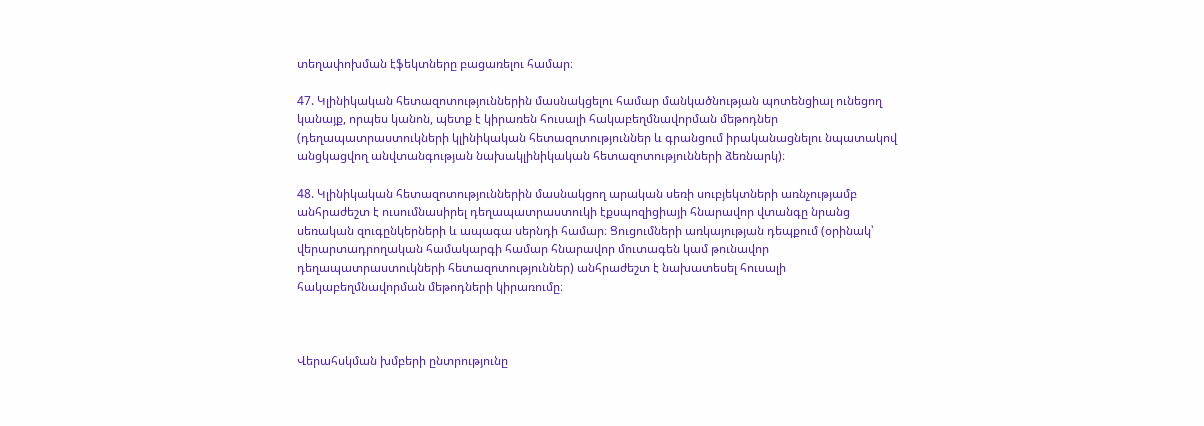տեղափոխման էֆեկտները բացառելու համար։

47. Կլինիկական հետազոտություններին մասնակցելու համար մանկածնության պոտենցիալ ունեցող կանայք, որպես կանոն, պետք է կիրառեն հուսալի հակաբեղմնավորման մեթոդներ (դեղապատրաստուկների կլինիկական հետազոտություններ և գրանցում իրականացնելու նպատակով անցկացվող անվտանգության նախակլինիկական հետազոտությունների ձեռնարկ)։

48. Կլինիկական հետազոտություններին մասնակցող արական սեռի սուբյեկտների առնչությամբ անհրաժեշտ է ուսումնասիրել դեղապատրաստուկի էքսպոզիցիայի հնարավոր վտանգը նրանց սեռական զուգընկերների և ապագա սերնդի համար։ Ցուցումների առկայության դեպքում (օրինակ՝ վերարտադրողական համակարգի համար հնարավոր մուտագեն կամ թունավոր դեղապատրաստուկների հետազոտություններ) անհրաժեշտ է նախատեսել հուսալի հակաբեղմնավորման մեթոդների կիրառումը։



Վերահսկման խմբերի ընտրությունը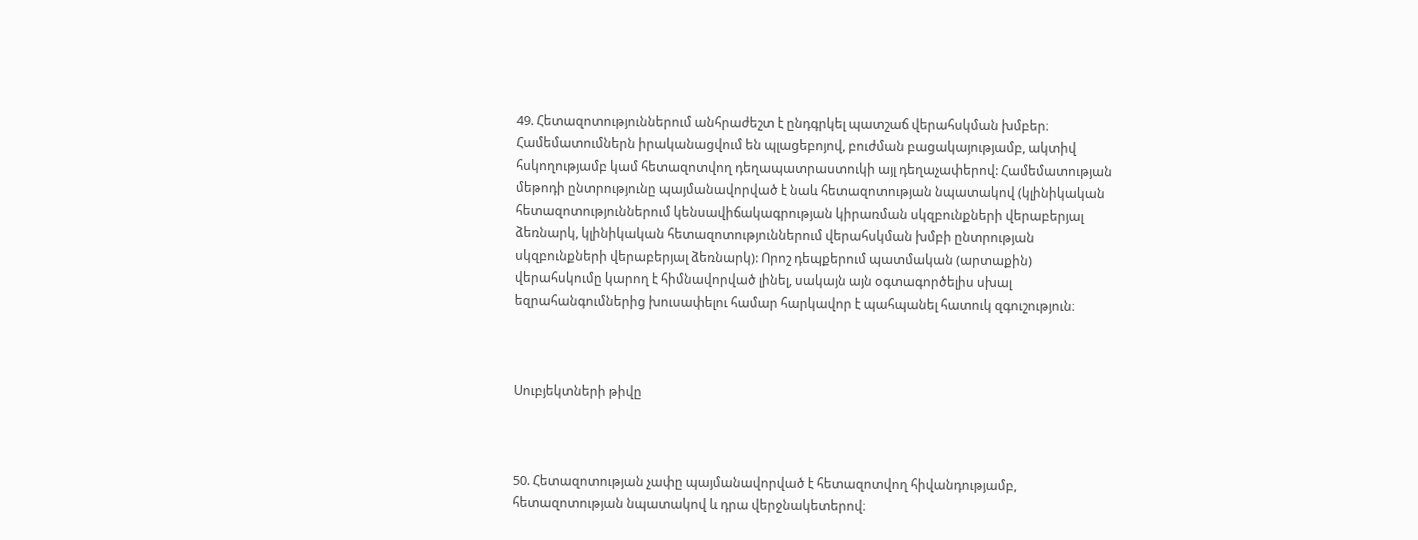49. Հետազոտություններում անհրաժեշտ է ընդգրկել պատշաճ վերահսկման խմբեր։ Համեմատումներն իրականացվում են պլացեբոյով, բուժման բացակայությամբ, ակտիվ հսկողությամբ կամ հետազոտվող դեղապատրաստուկի այլ դեղաչափերով: Համեմատության մեթոդի ընտրությունը պայմանավորված է նաև հետազոտության նպատակով (կլինիկական հետազոտություններում կենսավիճակագրության կիրառման սկզբունքների վերաբերյալ ձեռնարկ, կլինիկական հետազոտություններում վերահսկման խմբի ընտրության սկզբունքների վերաբերյալ ձեռնարկ): Որոշ դեպքերում պատմական (արտաքին) վերահսկումը կարող է հիմնավորված լինել, սակայն այն օգտագործելիս սխալ եզրահանգումներից խուսափելու համար հարկավոր է պահպանել հատուկ զգուշություն։



Սուբյեկտների թիվը



50. Հետազոտության չափը պայմանավորված է հետազոտվող հիվանդությամբ, հետազոտության նպատակով և դրա վերջնակետերով։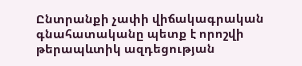Ընտրանքի չափի վիճակագրական գնահատականը պետք է որոշվի թերապևտիկ ազդեցության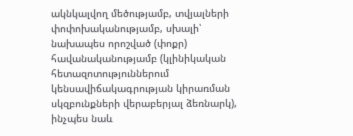ակնկալվող մեծությամբ, տվյալների փոփոխականությամբ, սխալի՝ նախապես որոշված (փոքր) հավանականությամբ (կլինիկական հետազոտություններում կենսավիճակագրության կիրառման սկզբունքների վերաբերյալ ձեռնարկ), ինչպես նաև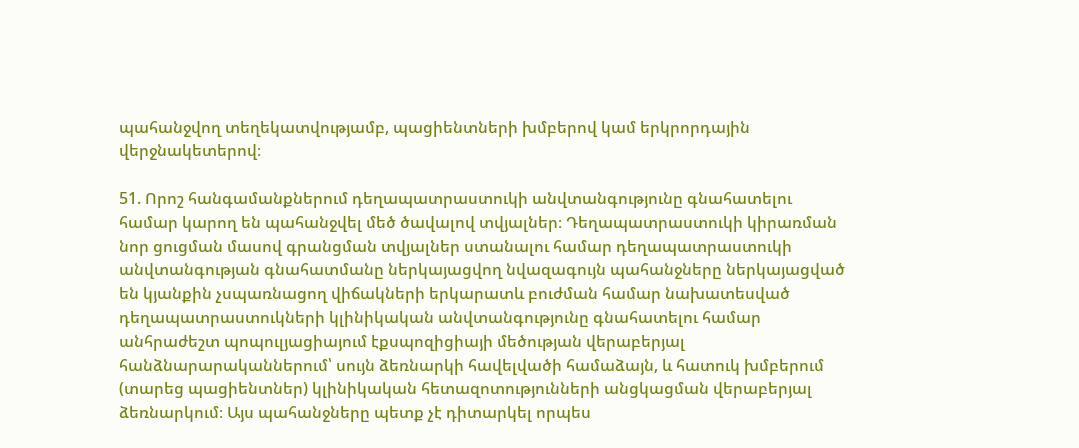պահանջվող տեղեկատվությամբ, պացիենտների խմբերով կամ երկրորդային վերջնակետերով։

51. Որոշ հանգամանքներում դեղապատրաստուկի անվտանգությունը գնահատելու համար կարող են պահանջվել մեծ ծավալով տվյալներ։ Դեղապատրաստուկի կիրառման նոր ցուցման մասով գրանցման տվյալներ ստանալու համար դեղապատրաստուկի անվտանգության գնահատմանը ներկայացվող նվազագույն պահանջները ներկայացված են կյանքին չսպառնացող վիճակների երկարատև բուժման համար նախատեսված դեղապատրաստուկների կլինիկական անվտանգությունը գնահատելու համար անհրաժեշտ պոպուլյացիայում էքսպոզիցիայի մեծության վերաբերյալ հանձնարարականներում՝ սույն ձեռնարկի հավելվածի համաձայն, և հատուկ խմբերում (տարեց պացիենտներ) կլինիկական հետազոտությունների անցկացման վերաբերյալ ձեռնարկում։ Այս պահանջները պետք չէ դիտարկել որպես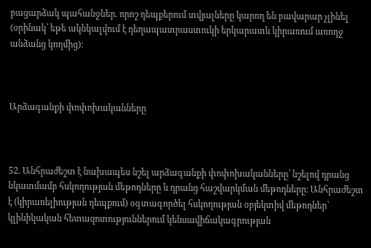բացարձակ պահանջներ. որոշ դեպքերում տվյալները կարող են բավարար չլինել (օրինակ՝ եթե ակնկալվում է դեղապատրաստուկի երկարատև կիրառում առողջ անձանց կողմից)։



Արձագանքի փոփոխականները



52. Անհրաժեշտ է նախապես նշել արձագանքի փոփոխականները՝ նշելով դրանց նկատմամբ հսկողության մեթոդները և դրանց հաշվարկման մեթոդները։ Անհրաժեշտ է (կիրառելիության դեպքում) օգտագործել հսկողության օբյեկտիվ մեթոդներ՝ կլինիկական հետազոտություններում կենսավիճակագրության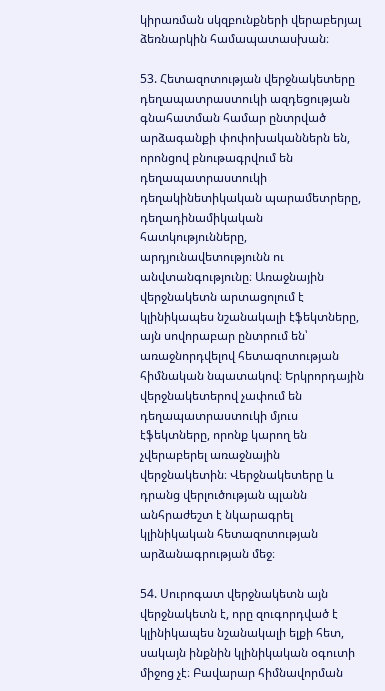կիրառման սկզբունքների վերաբերյալ ձեռնարկին համապատասխան։

53. Հետազոտության վերջնակետերը դեղապատրաստուկի ազդեցության գնահատման համար ընտրված արձագանքի փոփոխականներն են, որոնցով բնութագրվում են դեղապատրաստուկի դեղակինետիկական պարամետրերը, դեղադինամիկական հատկությունները, արդյունավետությունն ու անվտանգությունը։ Առաջնային վերջնակետն արտացոլում է կլինիկապես նշանակալի էֆեկտները, այն սովորաբար ընտրում են՝ առաջնորդվելով հետազոտության հիմնական նպատակով։ Երկրորդային վերջնակետերով չափում են դեղապատրաստուկի մյուս էֆեկտները, որոնք կարող են չվերաբերել առաջնային վերջնակետին։ Վերջնակետերը և դրանց վերլուծության պլանն անհրաժեշտ է նկարագրել կլինիկական հետազոտության արձանագրության մեջ։

54. Սուրոգատ վերջնակետն այն վերջնակետն է, որը զուգորդված է կլինիկապես նշանակալի ելքի հետ, սակայն ինքնին կլինիկական օգուտի միջոց չէ։ Բավարար հիմնավորման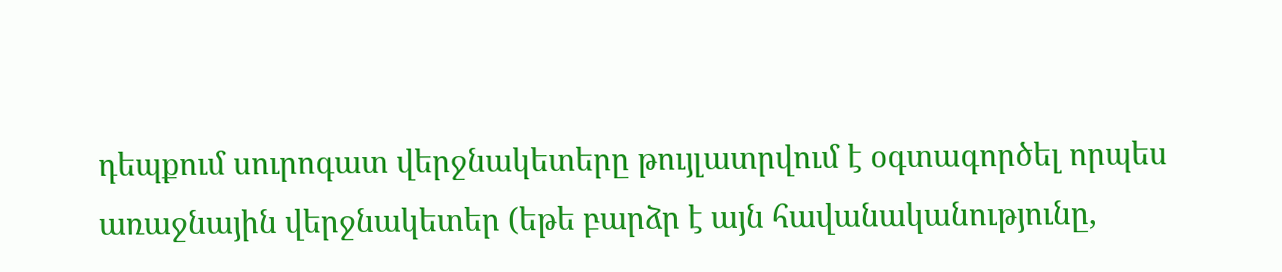դեպքում սուրոգատ վերջնակետերը թույլատրվում է օգտագործել որպես առաջնային վերջնակետեր (եթե բարձր է այն հավանականությունը,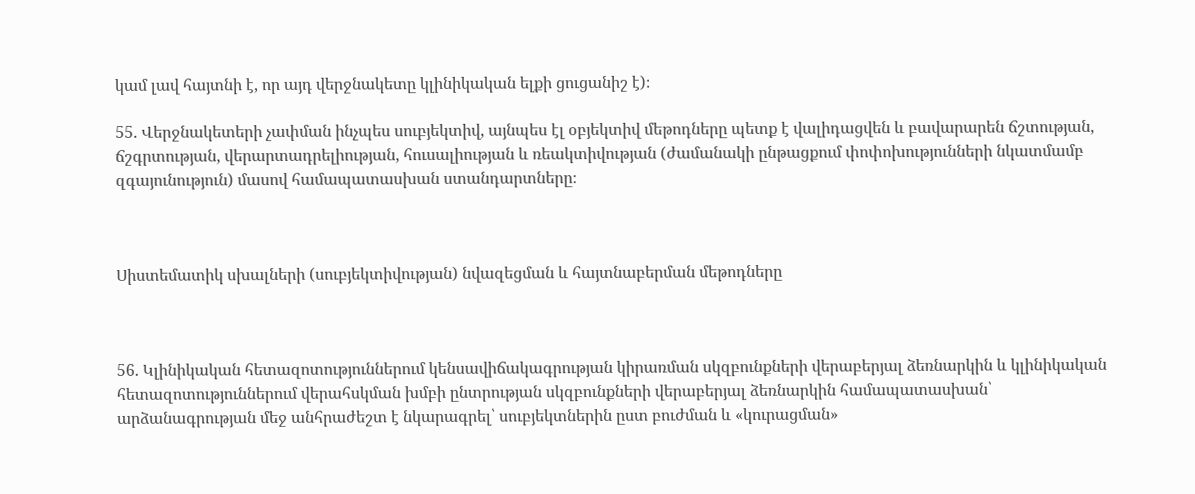կամ լավ հայտնի է, որ այդ վերջնակետը կլինիկական ելքի ցուցանիշ է)։

55. Վերջնակետերի չափման ինչպես սուբյեկտիվ, այնպես էլ օբյեկտիվ մեթոդները պետք է վալիդացվեն և բավարարեն ճշտության, ճշգրտության, վերարտադրելիության, հուսալիության և ռեակտիվության (ժամանակի ընթացքում փոփոխությունների նկատմամբ զգայունություն) մասով համապատասխան ստանդարտները։



Սիստեմատիկ սխալների (սուբյեկտիվության) նվազեցման և հայտնաբերման մեթոդները



56. Կլինիկական հետազոտություններում կենսավիճակագրության կիրառման սկզբունքների վերաբերյալ ձեռնարկին և կլինիկական հետազոտություններում վերահսկման խմբի ընտրության սկզբունքների վերաբերյալ ձեռնարկին համապատասխան՝ արձանագրության մեջ անհրաժեշտ է նկարագրել՝ սուբյեկտներին ըստ բուժման և «կուրացման»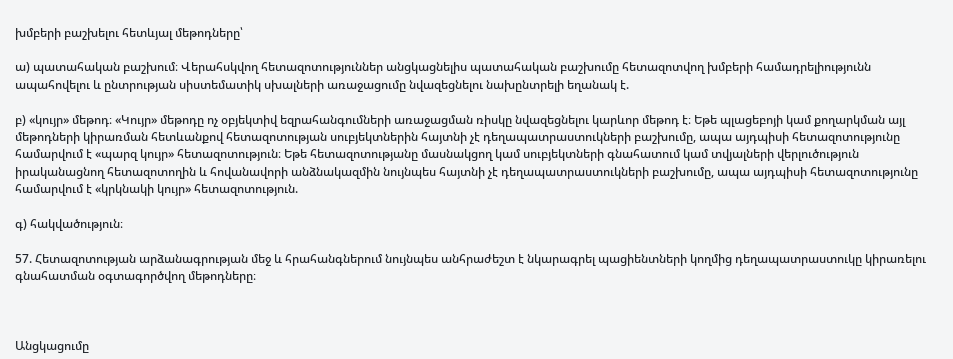խմբերի բաշխելու հետևյալ մեթոդները՝

ա) պատահական բաշխում։ Վերահսկվող հետազոտություններ անցկացնելիս պատահական բաշխումը հետազոտվող խմբերի համադրելիությունն ապահովելու և ընտրության սիստեմատիկ սխալների առաջացումը նվազեցնելու նախընտրելի եղանակ է.

բ) «կույր» մեթոդ։ «Կույր» մեթոդը ոչ օբյեկտիվ եզրահանգումների առաջացման ռիսկը նվազեցնելու կարևոր մեթոդ է։ Եթե պլացեբոյի կամ քողարկման այլ մեթոդների կիրառման հետևանքով հետազոտության սուբյեկտներին հայտնի չէ դեղապատրաստուկների բաշխումը, ապա այդպիսի հետազոտությունը համարվում է «պարզ կույր» հետազոտություն։ Եթե հետազոտությանը մասնակցող կամ սուբյեկտների գնահատում կամ տվյալների վերլուծություն իրականացնող հետազոտողին և հովանավորի անձնակազմին նույնպես հայտնի չէ դեղապատրաստուկների բաշխումը, ապա այդպիսի հետազոտությունը համարվում է «կրկնակի կույր» հետազոտություն.

գ) հակվածություն։

57. Հետազոտության արձանագրության մեջ և հրահանգներում նույնպես անհրաժեշտ է նկարագրել պացիենտների կողմից դեղապատրաստուկը կիրառելու գնահատման օգտագործվող մեթոդները։



Անցկացումը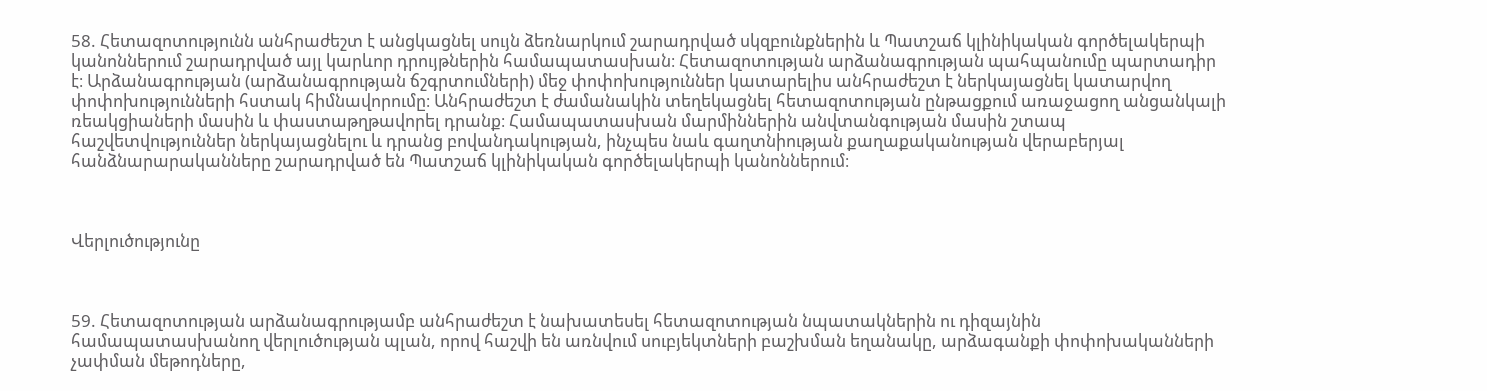58. Հետազոտությունն անհրաժեշտ է անցկացնել սույն ձեռնարկում շարադրված սկզբունքներին և Պատշաճ կլինիկական գործելակերպի կանոններում շարադրված այլ կարևոր դրույթներին համապատասխան։ Հետազոտության արձանագրության պահպանումը պարտադիր է։ Արձանագրության (արձանագրության ճշգրտումների) մեջ փոփոխություններ կատարելիս անհրաժեշտ է ներկայացնել կատարվող փոփոխությունների հստակ հիմնավորումը։ Անհրաժեշտ է ժամանակին տեղեկացնել հետազոտության ընթացքում առաջացող անցանկալի ռեակցիաների մասին և փաստաթղթավորել դրանք։ Համապատասխան մարմիններին անվտանգության մասին շտապ հաշվետվություններ ներկայացնելու և դրանց բովանդակության, ինչպես նաև գաղտնիության քաղաքականության վերաբերյալ հանձնարարականները շարադրված են Պատշաճ կլինիկական գործելակերպի կանոններում։



Վերլուծությունը



59. Հետազոտության արձանագրությամբ անհրաժեշտ է նախատեսել հետազոտության նպատակներին ու դիզայնին համապատասխանող վերլուծության պլան, որով հաշվի են առնվում սուբյեկտների բաշխման եղանակը, արձագանքի փոփոխականների չափման մեթոդները,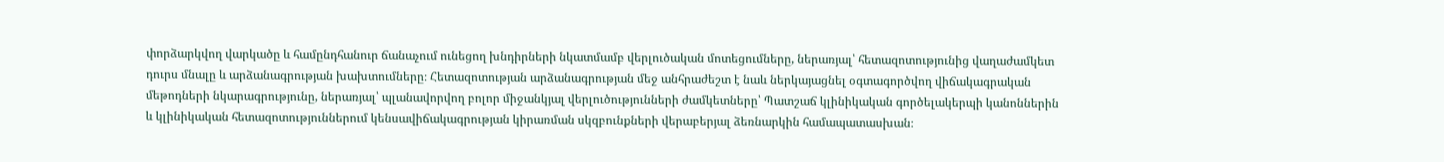փորձարկվող վարկածը և համընդհանուր ճանաչում ունեցող խնդիրների նկատմամբ վերլուծական մոտեցումները, ներառյալ՝ հետազոտությունից վաղաժամկետ դուրս մնալը և արձանագրության խախտումները։ Հետազոտության արձանագրության մեջ անհրաժեշտ է նաև ներկայացնել օգտագործվող վիճակագրական մեթոդների նկարագրությունը, ներառյալ՝ պլանավորվող բոլոր միջանկյալ վերլուծությունների ժամկետները՝ Պատշաճ կլինիկական գործելակերպի կանոններին և կլինիկական հետազոտություններում կենսավիճակագրության կիրառման սկզբունքների վերաբերյալ ձեռնարկին համապատասխան։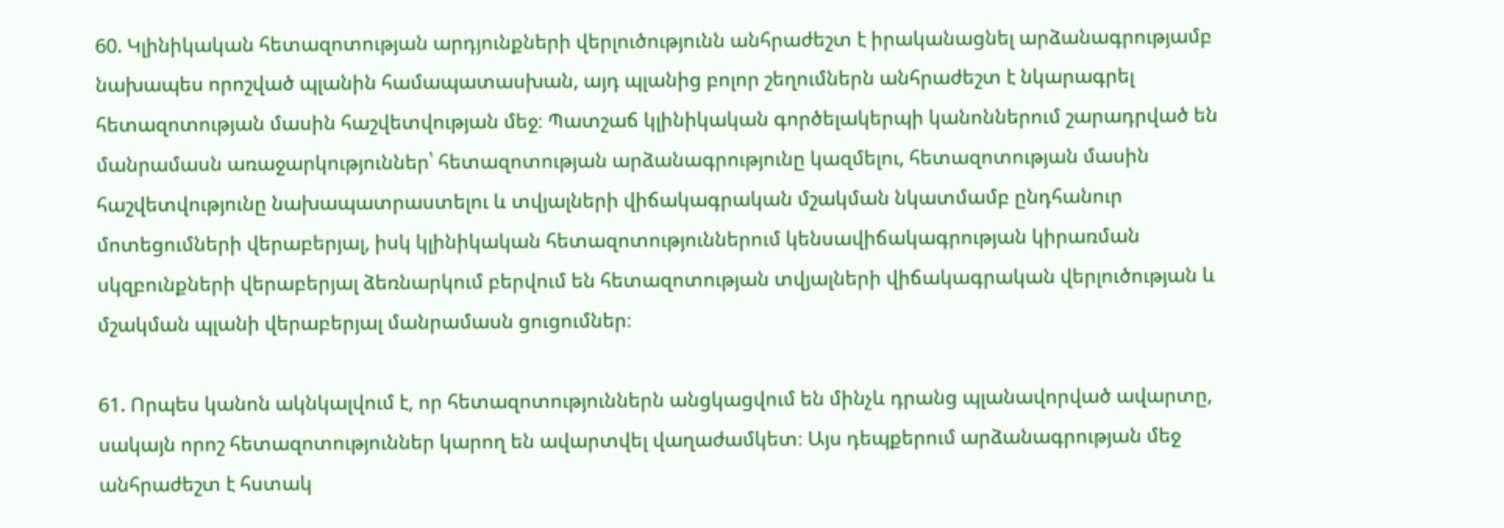60. Կլինիկական հետազոտության արդյունքների վերլուծությունն անհրաժեշտ է իրականացնել արձանագրությամբ նախապես որոշված պլանին համապատասխան, այդ պլանից բոլոր շեղումներն անհրաժեշտ է նկարագրել հետազոտության մասին հաշվետվության մեջ։ Պատշաճ կլինիկական գործելակերպի կանոններում շարադրված են մանրամասն առաջարկություններ՝ հետազոտության արձանագրությունը կազմելու, հետազոտության մասին հաշվետվությունը նախապատրաստելու և տվյալների վիճակագրական մշակման նկատմամբ ընդհանուր մոտեցումների վերաբերյալ, իսկ կլինիկական հետազոտություններում կենսավիճակագրության կիրառման սկզբունքների վերաբերյալ ձեռնարկում բերվում են հետազոտության տվյալների վիճակագրական վերլուծության և մշակման պլանի վերաբերյալ մանրամասն ցուցումներ։

61. Որպես կանոն ակնկալվում է, որ հետազոտություններն անցկացվում են մինչև դրանց պլանավորված ավարտը, սակայն որոշ հետազոտություններ կարող են ավարտվել վաղաժամկետ։ Այս դեպքերում արձանագրության մեջ անհրաժեշտ է հստակ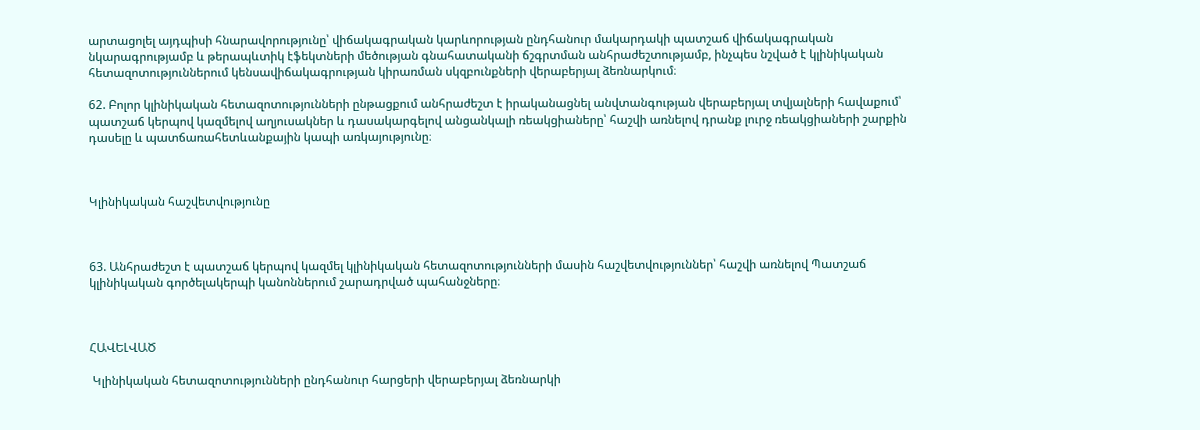արտացոլել այդպիսի հնարավորությունը՝ վիճակագրական կարևորության ընդհանուր մակարդակի պատշաճ վիճակագրական նկարագրությամբ և թերապևտիկ էֆեկտների մեծության գնահատականի ճշգրտման անհրաժեշտությամբ, ինչպես նշված է կլինիկական հետազոտություններում կենսավիճակագրության կիրառման սկզբունքների վերաբերյալ ձեռնարկում։

62. Բոլոր կլինիկական հետազոտությունների ընթացքում անհրաժեշտ է իրականացնել անվտանգության վերաբերյալ տվյալների հավաքում՝ պատշաճ կերպով կազմելով աղյուսակներ և դասակարգելով անցանկալի ռեակցիաները՝ հաշվի առնելով դրանք լուրջ ռեակցիաների շարքին դասելը և պատճառահետևանքային կապի առկայությունը։



Կլինիկական հաշվետվությունը



63. Անհրաժեշտ է պատշաճ կերպով կազմել կլինիկական հետազոտությունների մասին հաշվետվություններ՝ հաշվի առնելով Պատշաճ կլինիկական գործելակերպի կանոններում շարադրված պահանջները։



ՀԱՎԵԼՎԱԾ

 Կլինիկական հետազոտությունների ընդհանուր հարցերի վերաբերյալ ձեռնարկի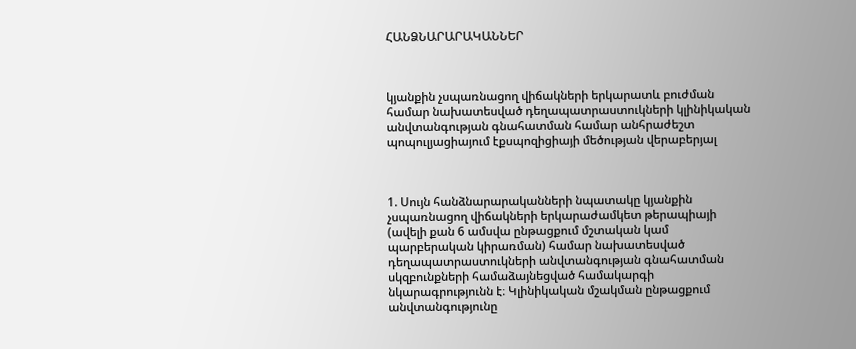ՀԱՆՁՆԱՐԱՐԱԿԱՆՆԵՐ



կյանքին չսպառնացող վիճակների երկարատև բուժման համար նախատեսված դեղապատրաստուկների կլինիկական անվտանգության գնահատման համար անհրաժեշտ պոպուլյացիայում էքսպոզիցիայի մեծության վերաբերյալ



1. Սույն հանձնարարականների նպատակը կյանքին չսպառնացող վիճակների երկարաժամկետ թերապիայի (ավելի քան 6 ամսվա ընթացքում մշտական կամ պարբերական կիրառման) համար նախատեսված դեղապատրաստուկների անվտանգության գնահատման սկզբունքների համաձայնեցված համակարգի նկարագրությունն է։ Կլինիկական մշակման ընթացքում անվտանգությունը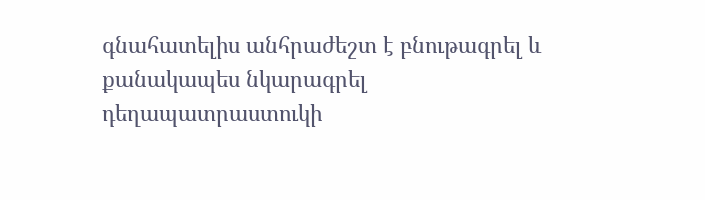գնահատելիս անհրաժեշտ է բնութագրել և քանակապես նկարագրել դեղապատրաստուկի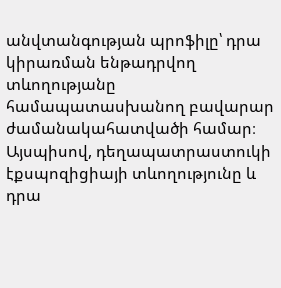անվտանգության պրոֆիլը՝ դրա կիրառման ենթադրվող տևողությանը համապատասխանող բավարար ժամանակահատվածի համար։ Այսպիսով, դեղապատրաստուկի էքսպոզիցիայի տևողությունը և դրա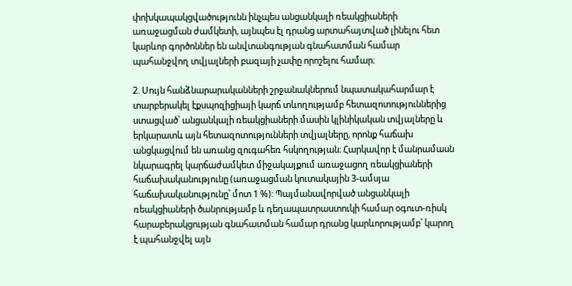փոխկապակցվածությունն ինչպես անցանկալի ռեակցիաների առաջացման ժամկետի, այնպես էլ դրանց արտահայտված լինելու հետ կարևոր գործոններ են անվտանգության գնահատման համար պահանջվող տվյալների բազայի չափը որոշելու համար։

2. Սույն հանձնարարականների շրջանակներում նպատակահարմար է տարբերակել էքսպոզիցիայի կարճ տևողությամբ հետազոտություններից ստացված՝ անցանկալի ռեակցիաների մասին կլինիկական տվյալները և երկարատև այն հետազոտությունների տվյալները, որոնք հաճախ անցկացվում են առանց զուգահեռ հսկողության։ Հարկավոր է մանրամասն նկարագրել կարճաժամկետ միջակայքում առաջացող ռեակցիաների հաճախականությունը (առաջացման կուտակային 3-ամսյա հաճախականությունը՝ մոտ 1 %): Պայմանավորված անցանկալի ռեակցիաների ծանրությամբ և դեղապատրաստուկի համար օգուտ-ռիսկ հարաբերակցության գնահատման համար դրանց կարևորությամբ՝ կարող է պահանջվել այն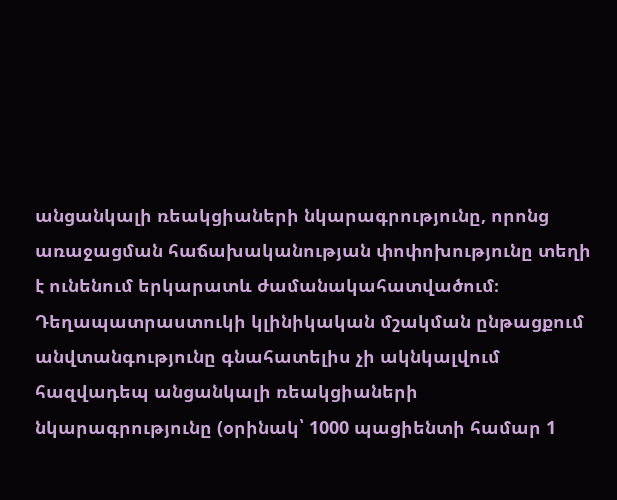անցանկալի ռեակցիաների նկարագրությունը, որոնց առաջացման հաճախականության փոփոխությունը տեղի է ունենում երկարատև ժամանակահատվածում։ Դեղապատրաստուկի կլինիկական մշակման ընթացքում անվտանգությունը գնահատելիս չի ակնկալվում հազվադեպ անցանկալի ռեակցիաների նկարագրությունը (օրինակ՝ 1000 պացիենտի համար 1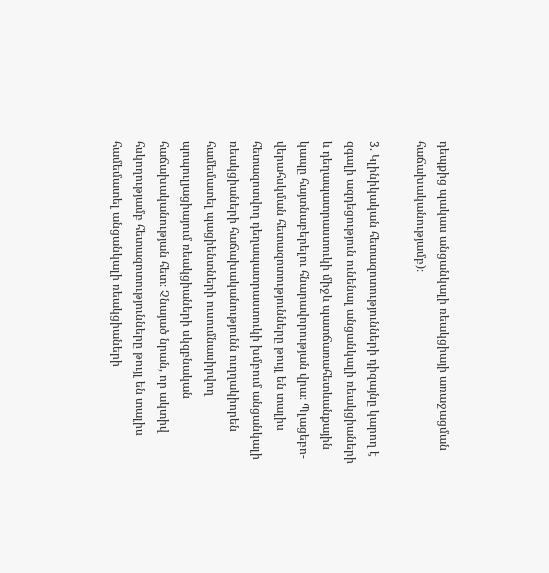դեպքից պակաս անցանկալի ռեակցիայի առաջացման հաճախականությամբ)։

3. Կլինիկական հետազոտությունների դիզայնը կարող է զգալի ազդեցություն ունենալ անցանկալի ռեակցիաների և դեղապատրաստուկի միջև պատճառահետևանքային կապը հայտնաբերելու հնարավորության վրա։ Պլացեբո-վերահսկման հետազոտությունները թույլ են տալիս հետազոտվող դեղապատրաստուկի խմբում անցանկալի ռեակցիաների հաճախականությունն ուղղակիորեն համեմատել պացիենտների ուսումնասիրվող պոպուլյացիայում ռեակցիաների սկզբնական հաճախականության հետ։ Չնայած նրան, որ ակտիվ հսկողությամբ հետազոտությունները թույլ են տալիս համեմատել անցանկալի ռեակցիաների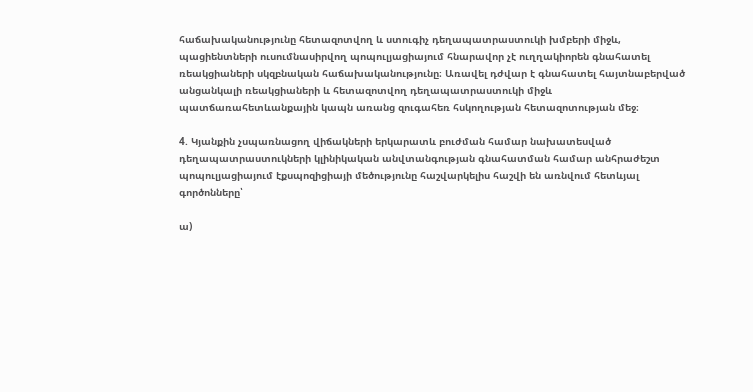հաճախականությունը հետազոտվող և ստուգիչ դեղապատրաստուկի խմբերի միջև, պացիենտների ուսումնասիրվող պոպուլյացիայում հնարավոր չէ ուղղակիորեն գնահատել ռեակցիաների սկզբնական հաճախականությունը։ Առավել դժվար է գնահատել հայտնաբերված անցանկալի ռեակցիաների և հետազոտվող դեղապատրաստուկի միջև պատճառահետևանքային կապն առանց զուգահեռ հսկողության հետազոտության մեջ։

4. Կյանքին չսպառնացող վիճակների երկարատև բուժման համար նախատեսված դեղապատրաստուկների կլինիկական անվտանգության գնահատման համար անհրաժեշտ պոպուլյացիայում էքսպոզիցիայի մեծությունը հաշվարկելիս հաշվի են առնվում հետևյալ գործոնները՝

ա)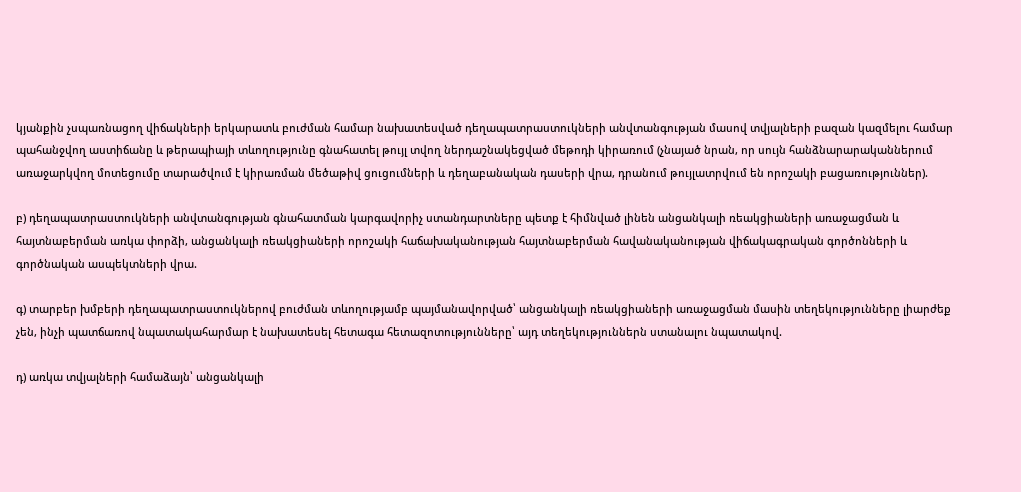կյանքին չսպառնացող վիճակների երկարատև բուժման համար նախատեսված դեղապատրաստուկների անվտանգության մասով տվյալների բազան կազմելու համար պահանջվող աստիճանը և թերապիայի տևողությունը գնահատել թույլ տվող ներդաշնակեցված մեթոդի կիրառում (չնայած նրան, որ սույն հանձնարարականներում առաջարկվող մոտեցումը տարածվում է կիրառման մեծաթիվ ցուցումների և դեղաբանական դասերի վրա, դրանում թույլատրվում են որոշակի բացառություններ).

բ) դեղապատրաստուկների անվտանգության գնահատման կարգավորիչ ստանդարտները պետք է հիմնված լինեն անցանկալի ռեակցիաների առաջացման և հայտնաբերման առկա փորձի, անցանկալի ռեակցիաների որոշակի հաճախականության հայտնաբերման հավանականության վիճակագրական գործոնների և գործնական ասպեկտների վրա.

գ) տարբեր խմբերի դեղապատրաստուկներով բուժման տևողությամբ պայմանավորված՝ անցանկալի ռեակցիաների առաջացման մասին տեղեկությունները լիարժեք չեն, ինչի պատճառով նպատակահարմար է նախատեսել հետագա հետազոտությունները՝ այդ տեղեկություններն ստանալու նպատակով.

դ) առկա տվյալների համաձայն՝ անցանկալի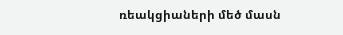ռեակցիաների մեծ մասն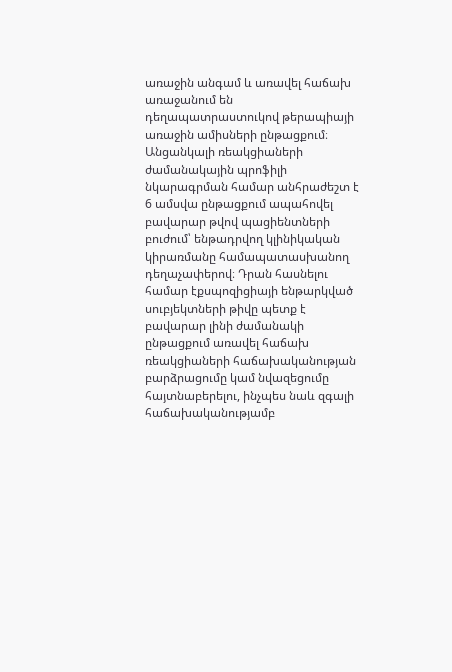առաջին անգամ և առավել հաճախ առաջանում են դեղապատրաստուկով թերապիայի առաջին ամիսների ընթացքում։ Անցանկալի ռեակցիաների ժամանակային պրոֆիլի նկարագրման համար անհրաժեշտ է 6 ամսվա ընթացքում ապահովել բավարար թվով պացիենտների բուժում՝ ենթադրվող կլինիկական կիրառմանը համապատասխանող դեղաչափերով։ Դրան հասնելու համար էքսպոզիցիայի ենթարկված սուբյեկտների թիվը պետք է բավարար լինի ժամանակի ընթացքում առավել հաճախ ռեակցիաների հաճախականության բարձրացումը կամ նվազեցումը հայտնաբերելու, ինչպես նաև զգալի հաճախականությամբ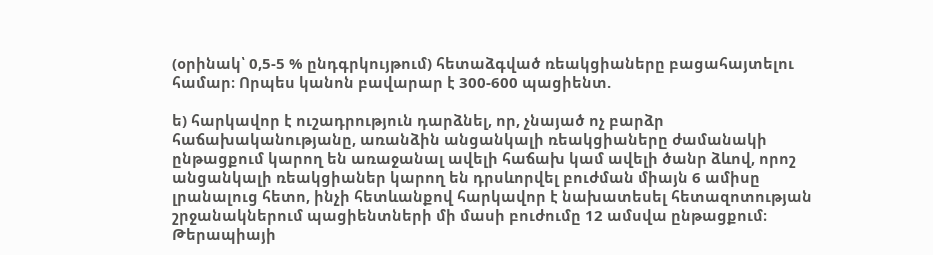(օրինակ՝ 0,5-5 % ընդգրկույթում) հետաձգված ռեակցիաները բացահայտելու համար։ Որպես կանոն բավարար է 300-600 պացիենտ.

ե) հարկավոր է ուշադրություն դարձնել, որ, չնայած ոչ բարձր հաճախականությանը, առանձին անցանկալի ռեակցիաները ժամանակի ընթացքում կարող են առաջանալ ավելի հաճախ կամ ավելի ծանր ձևով, որոշ անցանկալի ռեակցիաներ կարող են դրսևորվել բուժման միայն 6 ամիսը լրանալուց հետո, ինչի հետևանքով հարկավոր է նախատեսել հետազոտության շրջանակներում պացիենտների մի մասի բուժումը 12 ամսվա ընթացքում։ Թերապիայի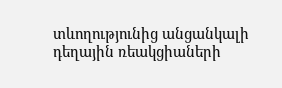տևողությունից անցանկալի դեղային ռեակցիաների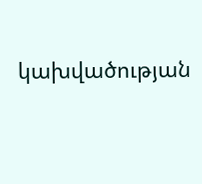կախվածության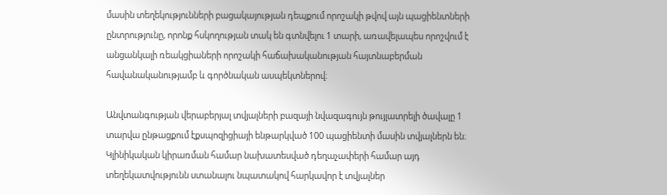մասին տեղեկությունների բացակայության դեպքում որոշակի թվով այն պացիենտների ընտրությունը, որոնք հսկողության տակ են գտնվելու 1 տարի, առավելապես որոշվում է անցանկալի ռեակցիաների որոշակի հաճախականության հայտնաբերման հավանականությամբ և գործնական ասպեկտներով։

Անվտանգության վերաբերյալ տվյալների բազայի նվազագույն թույլատրելի ծավալը 1 տարվա ընթացքում էքսպոզիցիայի ենթարկված 100 պացիենտի մասին տվյալներն են։ Կլինիկական կիրառման համար նախատեսված դեղաչափերի համար այդ տեղեկատվությունն ստանալու նպատակով հարկավոր է տվյալներ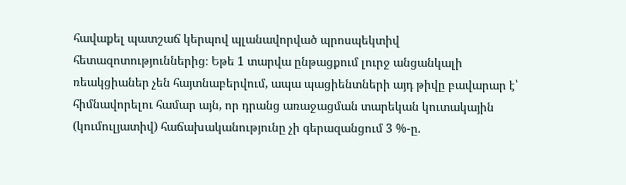հավաքել պատշաճ կերպով պլանավորված պրոսպեկտիվ հետազոտություններից։ Եթե 1 տարվա ընթացքում լուրջ անցանկալի ռեակցիաներ չեն հայտնաբերվում, ապա պացիենտների այդ թիվը բավարար է՝ հիմնավորելու համար այն, որ դրանց առաջացման տարեկան կուտակային (կումուլյատիվ) հաճախականությունը չի գերազանցում 3 %-ը.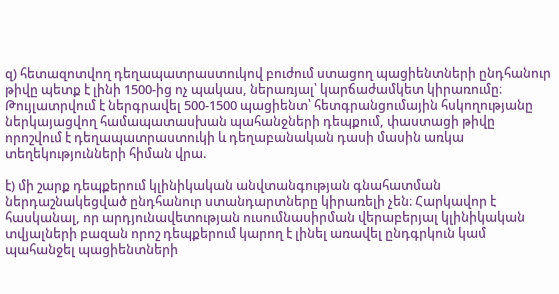զ) հետազոտվող դեղապատրաստուկով բուժում ստացող պացիենտների ընդհանուր թիվը պետք է լինի 1500-ից ոչ պակաս, ներառյալ՝ կարճաժամկետ կիրառումը։ Թույլատրվում է ներգրավել 500-1500 պացիենտ՝ հետգրանցումային հսկողությանը ներկայացվող համապատասխան պահանջների դեպքում, փաստացի թիվը որոշվում է դեղապատրաստուկի և դեղաբանական դասի մասին առկա տեղեկությունների հիման վրա.

է) մի շարք դեպքերում կլինիկական անվտանգության գնահատման ներդաշնակեցված ընդհանուր ստանդարտները կիրառելի չեն։ Հարկավոր է հասկանալ, որ արդյունավետության ուսումնասիրման վերաբերյալ կլինիկական տվյալների բազան որոշ դեպքերում կարող է լինել առավել ընդգրկուն կամ պահանջել պացիենտների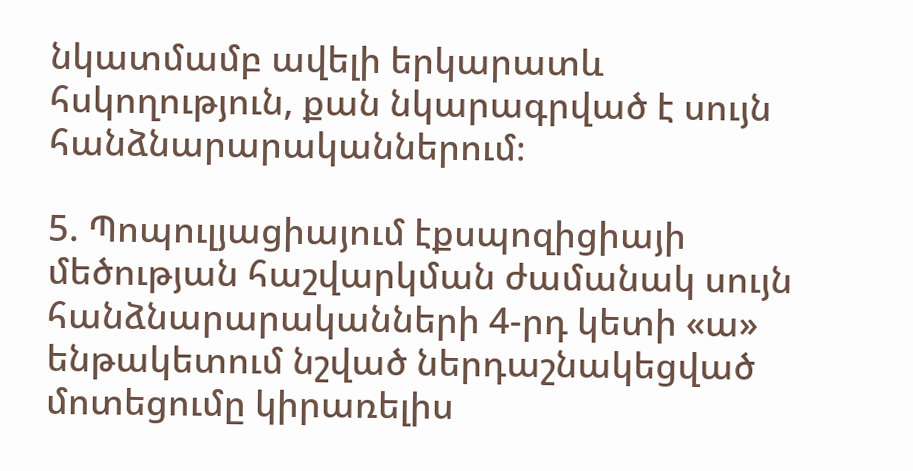նկատմամբ ավելի երկարատև հսկողություն, քան նկարագրված է սույն հանձնարարականներում։

5. Պոպուլյացիայում էքսպոզիցիայի մեծության հաշվարկման ժամանակ սույն հանձնարարականների 4-րդ կետի «ա» ենթակետում նշված ներդաշնակեցված մոտեցումը կիրառելիս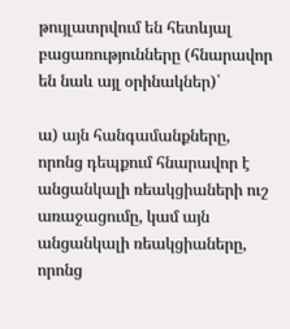թույլատրվում են հետևյալ բացառությունները (հնարավոր են նաև այլ օրինակներ)՝

ա) այն հանգամանքները, որոնց դեպքում հնարավոր է անցանկալի ռեակցիաների ուշ առաջացումը, կամ այն անցանկալի ռեակցիաները, որոնց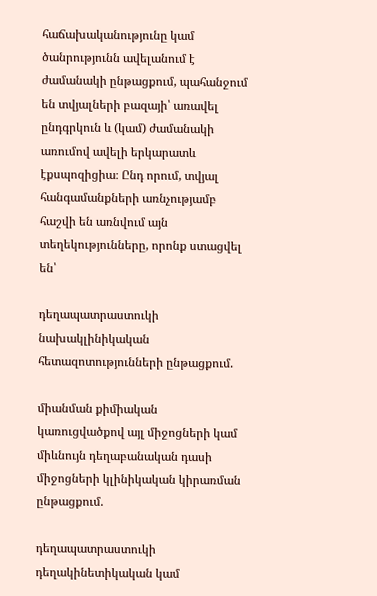հաճախականությունը կամ ծանրությունն ավելանում է ժամանակի ընթացքում, պահանջում են տվյալների բազայի՝ առավել ընդգրկուն և (կամ) ժամանակի առումով ավելի երկարատև էքսպոզիցիա։ Ընդ որում, տվյալ հանգամանքների առնչությամբ հաշվի են առնվում այն տեղեկությունները, որոնք ստացվել են՝

դեղապատրաստուկի նախակլինիկական հետազոտությունների ընթացքում.

միանման քիմիական կառուցվածքով այլ միջոցների կամ միևնույն դեղաբանական դասի միջոցների կլինիկական կիրառման ընթացքում.

դեղապատրաստուկի դեղակինետիկական կամ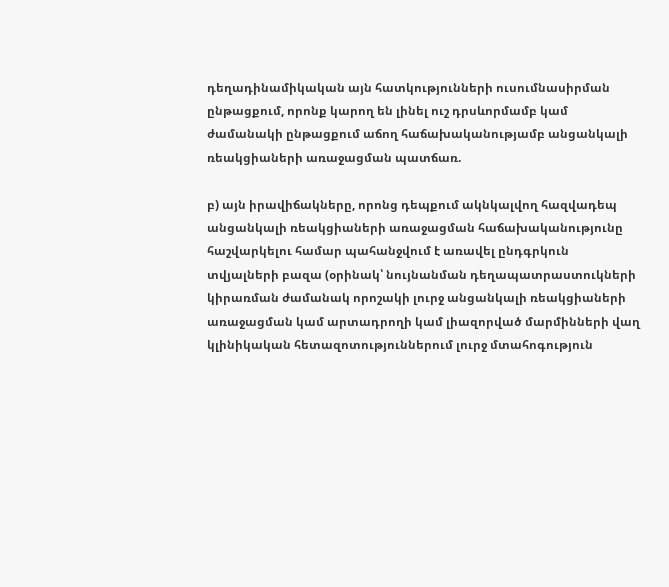դեղադինամիկական այն հատկությունների ուսումնասիրման ընթացքում, որոնք կարող են լինել ուշ դրսևորմամբ կամ ժամանակի ընթացքում աճող հաճախականությամբ անցանկալի ռեակցիաների առաջացման պատճառ.

բ) այն իրավիճակները, որոնց դեպքում ակնկալվող հազվադեպ անցանկալի ռեակցիաների առաջացման հաճախականությունը հաշվարկելու համար պահանջվում է առավել ընդգրկուն տվյալների բազա (օրինակ՝ նույնանման դեղապատրաստուկների կիրառման ժամանակ որոշակի լուրջ անցանկալի ռեակցիաների առաջացման կամ արտադրողի կամ լիազորված մարմինների վաղ կլինիկական հետազոտություններում լուրջ մտահոգություն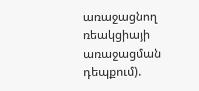առաջացնող ռեակցիայի առաջացման դեպքում).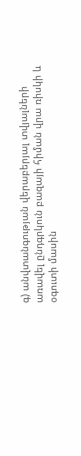գ) անվտանգության վերաբերյալ տվյալների առավել ընդգրկուն բազայի հիման վրա ռիսկի և օգուտի մասին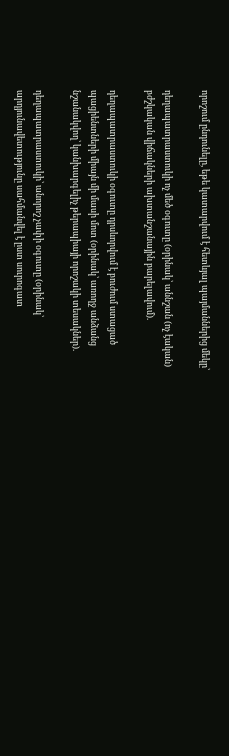որոշում ընդունելը, եթե կատարվում է հետևյալ պայմաններից մեկը՝

դեղապատրաստուկի ոչ մեծ օգուտը (օրինակ՝ աննշան (ոչ էական) բժշկական վիճակների ախտանշանային բարելավում).

դեղապատրաստուկի օգուտը դրսևորվում է բուժում ստացած պացիենտների միայն մի մասի մոտ (օրինակ՝ առողջ անձանց նշանակվող՝ կանխարգելիչ թերապիայի որոշակի տեսակներ).

դեղապատրաստուկի՝ անորոշ չափի օգուտը (օրինակ՝ արդյունավետությունը սահմանվել է ըստ սուրոգատ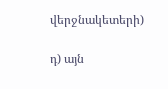վերջնակետերի)

դ) այն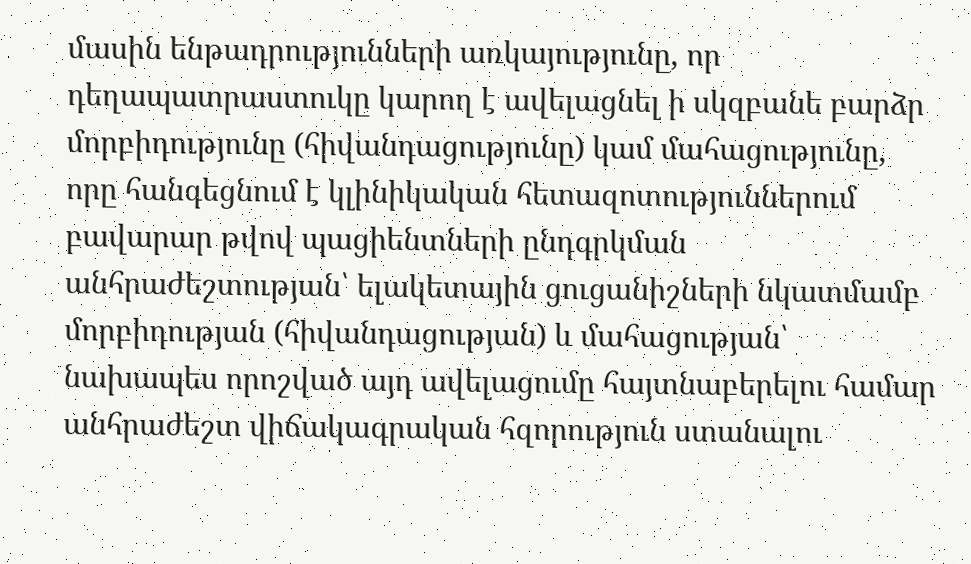մասին ենթադրությունների առկայությունը, որ դեղապատրաստուկը կարող է ավելացնել ի սկզբանե բարձր մորբիդությունը (հիվանդացությունը) կամ մահացությունը, որը հանգեցնում է կլինիկական հետազոտություններում բավարար թվով պացիենտների ընդգրկման անհրաժեշտության՝ ելակետային ցուցանիշների նկատմամբ մորբիդության (հիվանդացության) և մահացության՝ նախապես որոշված այդ ավելացումը հայտնաբերելու համար անհրաժեշտ վիճակագրական հզորություն ստանալու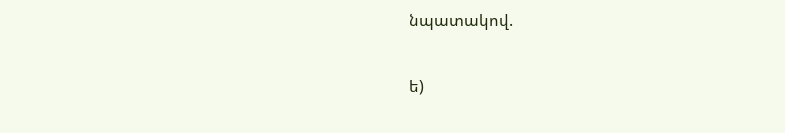նպատակով.

ե)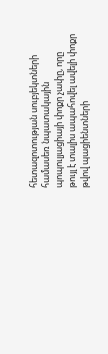հետազոտության սուբյեկտների համասեռ նպատակային պոպուլյացիայի փոքր չափը, որը թույլ է տալիս ապահովել ավելի փոքր թվով պացիենտների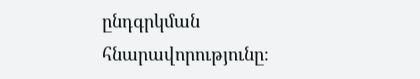ընդգրկման հնարավորությունը։